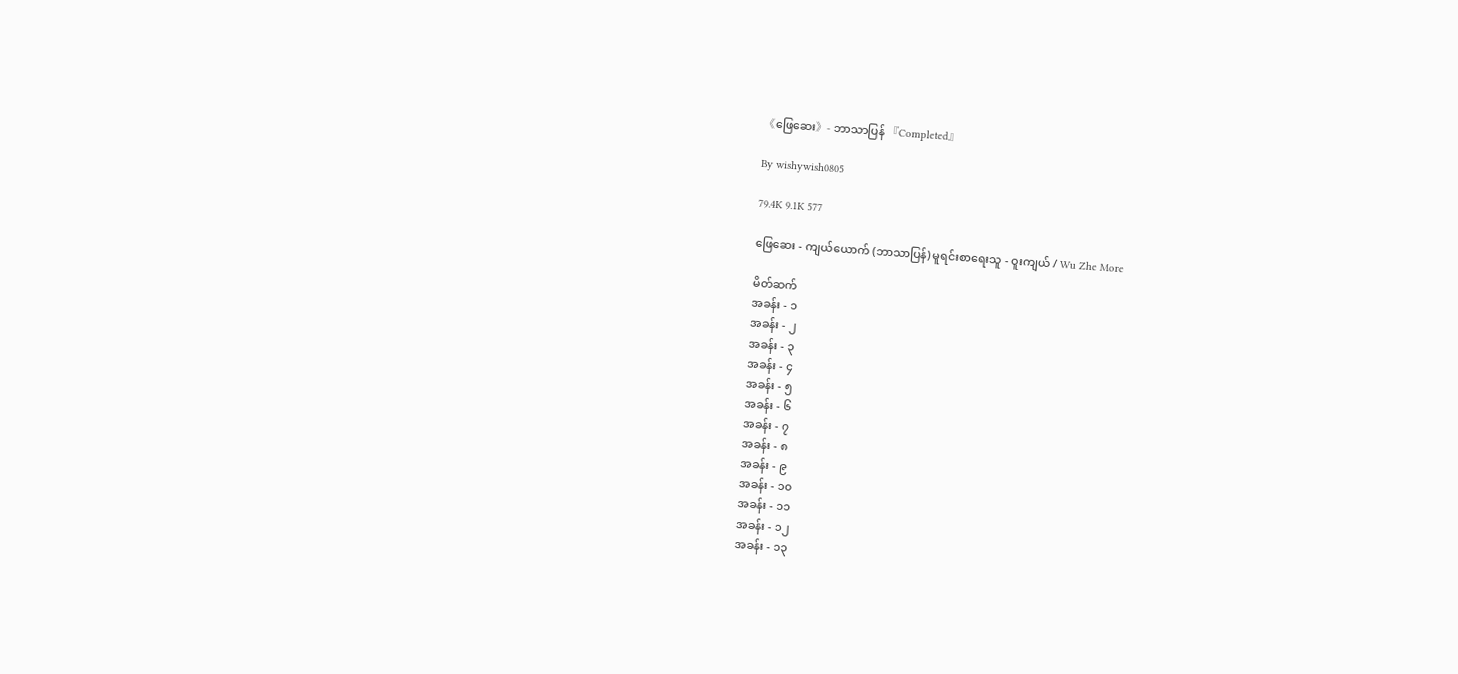《ဖြေဆေး》- ဘာသာပြန် 『Completed』

By wishywish0805

79.4K 9.1K 577

ဖြေဆေး - ကျယ်ယောက် (ဘာသာပြန်) မူရင်းစာရေးသူ - ဝူးကျယ် / Wu Zhe More

မိတ်ဆက်
အခန်း - ၁
အခန်း - ၂
အခန်း - ၃
အခန်း - ၄
အခန်း - ၅
အခန်း - ၆
အခန်း - ၇
အခန်း - ၈
အခန်း - ၉
အခန်း - ၁၀
အခန်း - ၁၁
အခန်း - ၁၂
အခန်း - ၁၃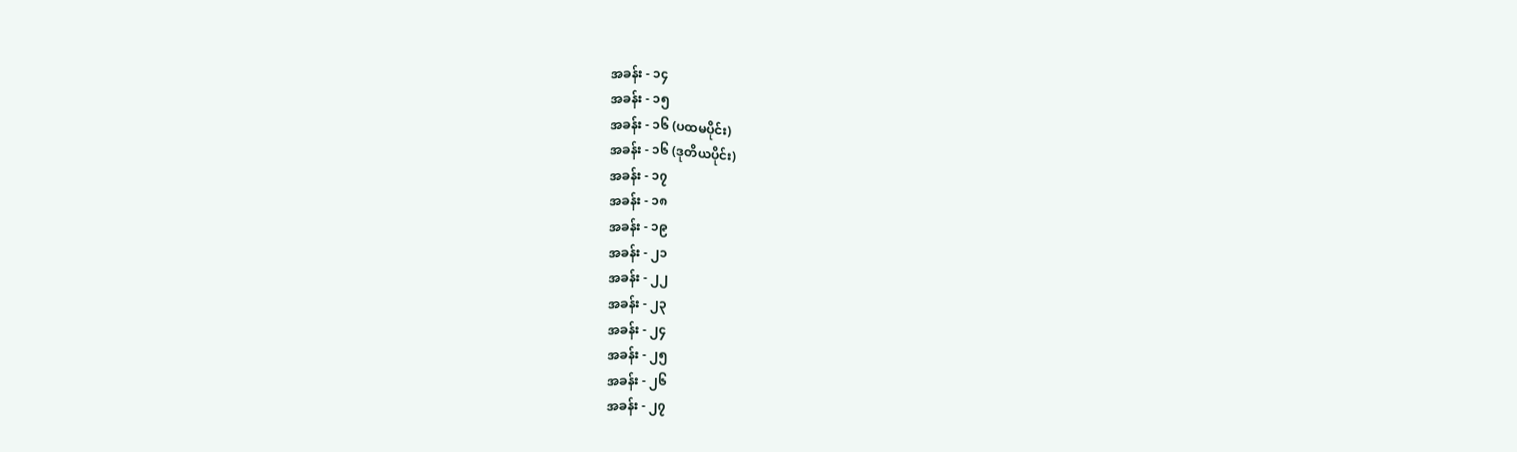အခန်း - ၁၄
အခန်း - ၁၅
အခန်း - ၁၆ (ပထမပိုင်း)
အခန်း - ၁၆ (ဒုတိယပိုင်း)
အခန်း - ၁၇
အခန်း - ၁၈
အခန်း - ၁၉
အခန်း - ၂၁
အခန်း - ၂၂
အခန်း - ၂၃
အခန်း - ၂၄
အခန်း - ၂၅
အခန်း - ၂၆
အခန်း - ၂၇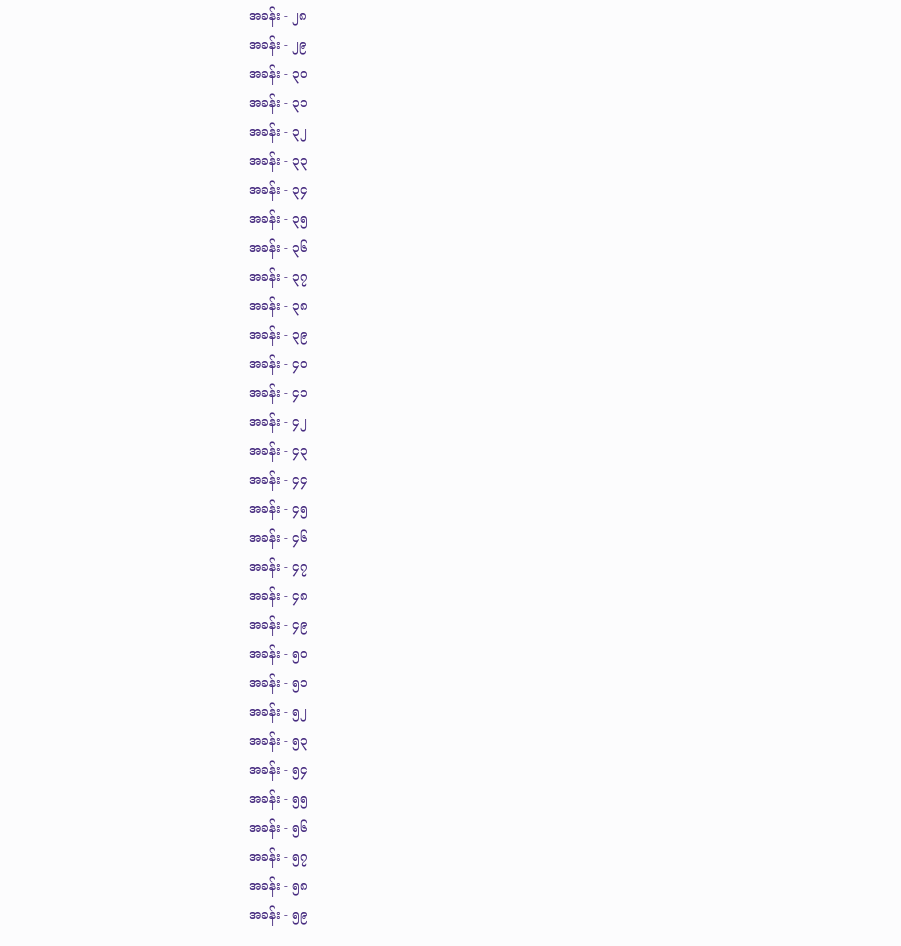အခန်း - ၂၈
အခန်း - ၂၉
အခန်း - ၃၀
အခန်း - ၃၁
အခန်း - ၃၂
အခန်း - ၃၃
အခန်း - ၃၄
အခန်း - ၃၅
အခန်း - ၃၆
အခန်း - ၃၇
အခန်း - ၃၈
အခန်း - ၃၉
အခန်း - ၄၀
အခန်း - ၄၁
အခန်း - ၄၂
အခန်း - ၄၃
အခန်း - ၄၄
အခန်း - ၄၅
အခန်း - ၄၆
အခန်း - ၄၇
အခန်း - ၄၈
အခန်း - ၄၉
အခန်း - ၅၀
အခန်း - ၅၁
အခန်း - ၅၂
အခန်း - ၅၃
အခန်း - ၅၄
အခန်း - ၅၅
အခန်း - ၅၆
အခန်း - ၅၇
အခန်း - ၅၈
အခန်း - ၅၉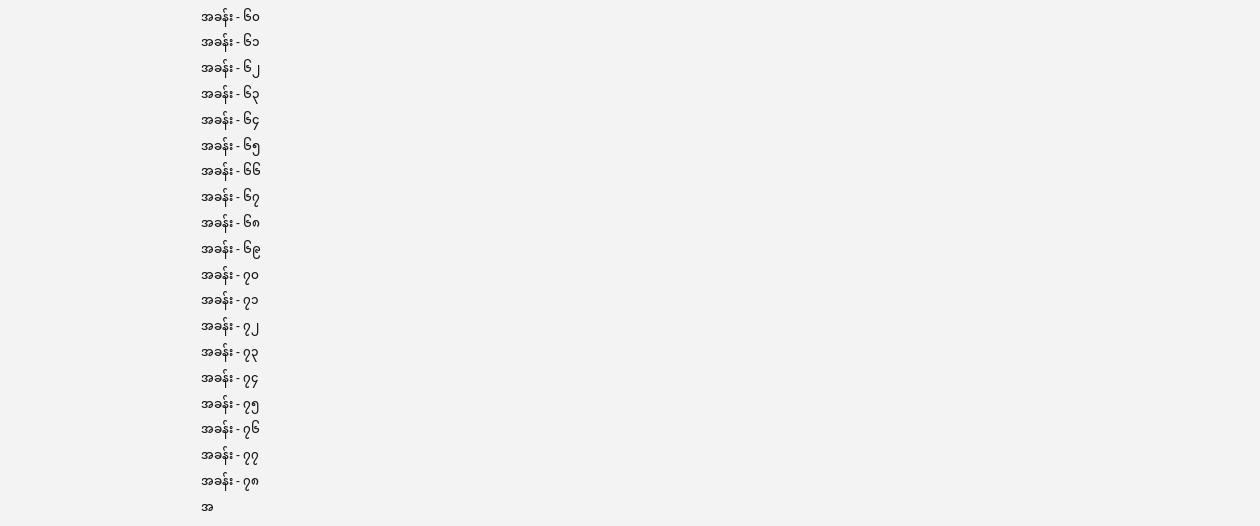အခန်း - ၆၀
အခန်း - ၆၁
အခန်း - ၆၂
အခန်း - ၆၃
အခန်း - ၆၄
အခန်း - ၆၅
အခန်း - ၆၆
အခန်း - ၆၇
အခန်း - ၆၈
အခန်း - ၆၉
အခန်း - ၇၀
အခန်း - ၇၁
အခန်း - ၇၂
အခန်း - ၇၃
အခန်း - ၇၄
အခန်း - ၇၅
အခန်း - ၇၆
အခန်း - ၇၇
အခန်း - ၇၈
အ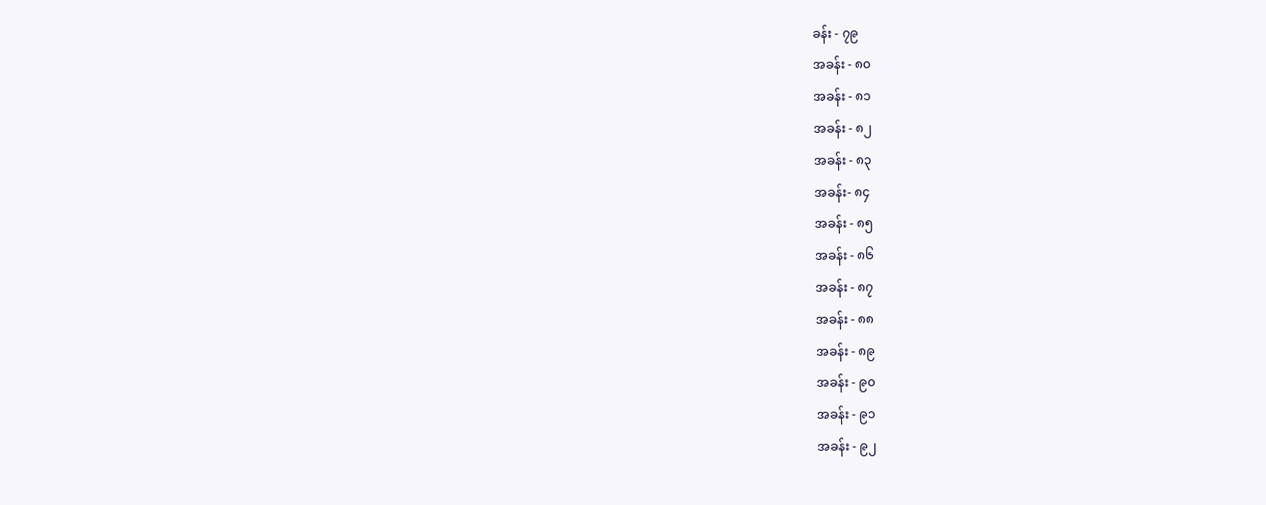ခန်း - ၇၉
အခန်း - ၈၀
အခန်း - ၈၁
အခန်း - ၈၂
အခန်း - ၈၃
အခန်း- ၈၄
အခန်း - ၈၅
အခန်း - ၈၆
အခန်း - ၈၇
အခန်း - ၈၈
အခန်း - ၈၉
အခန်း - ၉၀
အခန်း - ၉၁
အခန်း - ၉၂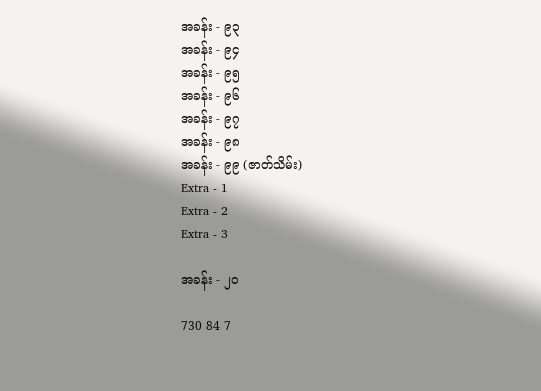အခန်း - ၉၃
အခန်း - ၉၄
အခန်း - ၉၅
အခန်း - ၉၆
အခန်း - ၉၇
အခန်း - ၉၈
အခန်း - ၉၉ (ဇာတ်သိမ်း)
Extra - 1
Extra - 2
Extra - 3

အခန်း - ၂၀

730 84 7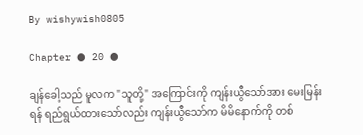By wishywish0805

Chapter ● 20 ●

ချန်ခေါ့သည် မူလက "သူတို့" အကြောင်းကို ကျန်းယွီသော်အား မေးမြန်းရန် ရည်ရွယ်ထားသော်လည်း ကျန်းယွီသော်က မိမိနောက်ကို တစ်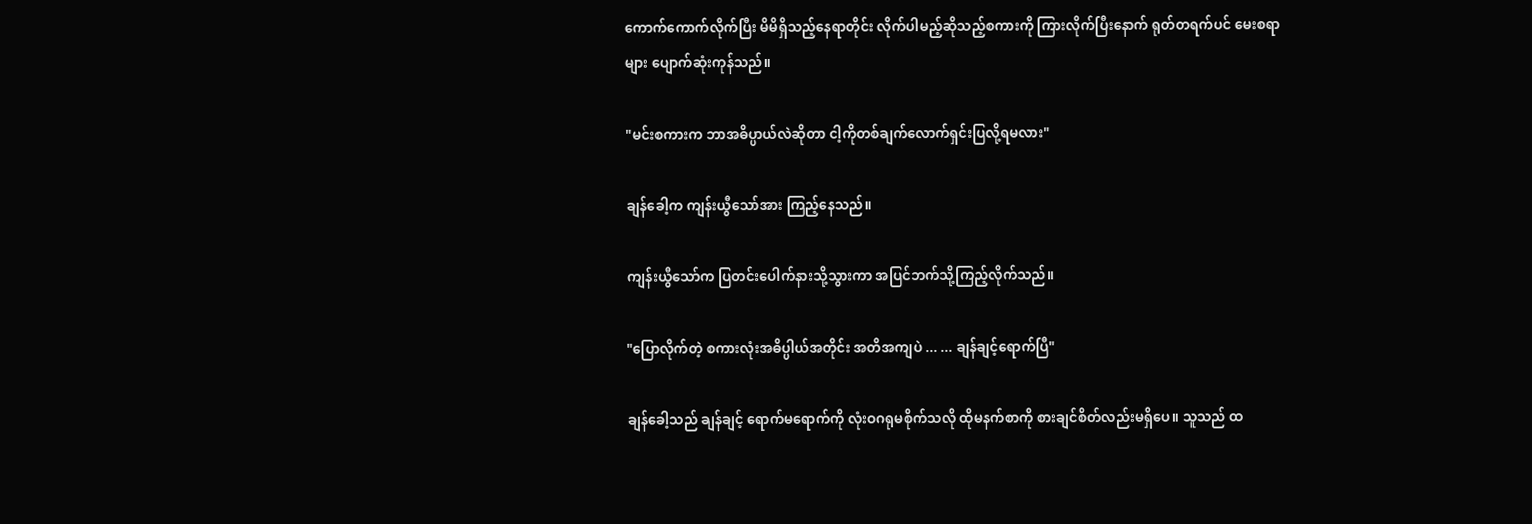ကောက်ကောက်လိုက်ပြီး မိမိရှိသည့်နေရာတိုင်း လိုက်ပါမည့်ဆိုသည့်စကားကို ကြားလိုက်ပြီးနောက် ရုတ်တရက်ပင် မေးစရာများ ပျောက်ဆုံးကုန်သည်။

"မင်းစကားက ဘာအဓိပ္ပာယ်လဲဆိုတာ ငါ့ကိုတစ်ချက်လောက်ရှင်းပြလို့ရမလား"

ချန်ခေါ့က ကျန်းယွီသော်အား ကြည့်နေသည်။

ကျန်းယွီသော်က ပြတင်းပေါက်နားသို့သွားကာ အပြင်ဘက်သို့ကြည့်လိုက်သည်။

"ပြောလိုက်တဲ့ စကားလုံးအဓိပ္ပါယ်အတိုင်း အတိအကျပဲ ... ... ချန်ချင့်ရောက်ပြီ"

ချန်ခေါ့သည် ချန်ချင့် ရောက်မရောက်ကို လုံးဝဂရုမစိုက်သလို ထိုမနက်စာကို စားချင်စိတ်လည်းမရှိပေ။ သူသည် ထ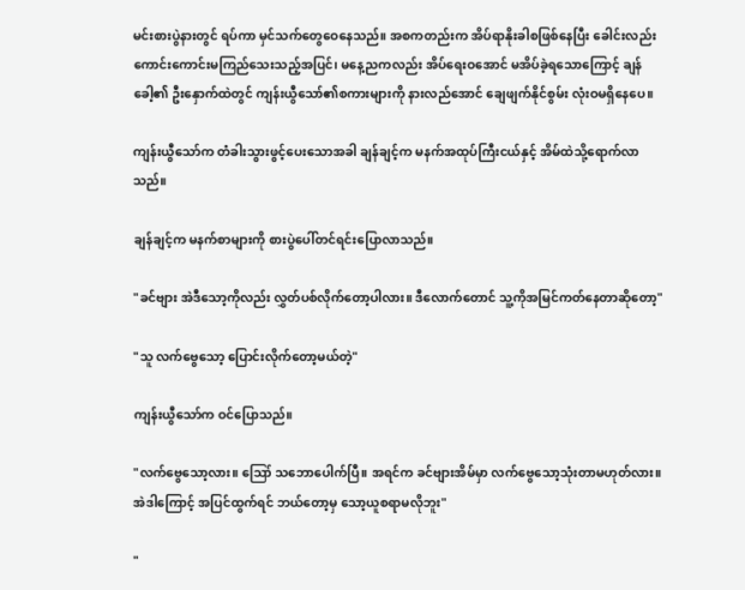မင်းစားပွဲနားတွင် ရပ်ကာ မှင်သက်တွေဝေနေသည်။ အစကတည်းက အိပ်ရာနိုးခါစဖြစ်နေပြီး ခေါင်းလည်း ကောင်းကောင်းမကြည်သေးသည့်အပြင်၊ မနေ့ညကလည်း အိပ်ရေးဝအောင် မအိပ်ခဲ့ရသောကြောင့် ချန်ခေါ့၏ ဦးနှောက်ထဲတွင် ကျန်းယွီသော်၏စကားများကို နားလည်အောင် ချေဖျက်နိုင်စွမ်း လုံးဝမရှိနေပေ။

ကျန်းယွီသော်က တံခါးသွားဖွင့်ပေးသောအခါ ချန်ချင့်က မနက်အထုပ်ကြီးငယ်နှင့် အိမ်ထဲသို့ရောက်လာသည်။

ချန်ချင့်က မနက်စာများကို စားပွဲပေါ်တင်ရင်းပြောလာသည်။

"ခင်ဗျား အဲဒီသော့ကိုလည်း လွှတ်ပစ်လိုက်တော့ပါလား။ ဒီလောက်တောင် သူ့ကိုအမြင်ကတ်နေတာဆိုတော့"

"သူ လက်ဗွေသော့ ပြောင်းလိုက်တော့မယ်တဲ့"

ကျန်းယွီသော်က ဝင်ပြောသည်။

"လက်ဗွေသော့လား။ ဪ သဘောပေါက်ပြီ။ အရင်က ခင်ဗျားအိမ်မှာ လက်ဗွေသော့သုံးတာမဟုတ်လား။ အဲဒါကြောင့် အပြင်ထွက်ရင် ဘယ်တော့မှ သော့ယူစရာမလိုဘူး"

"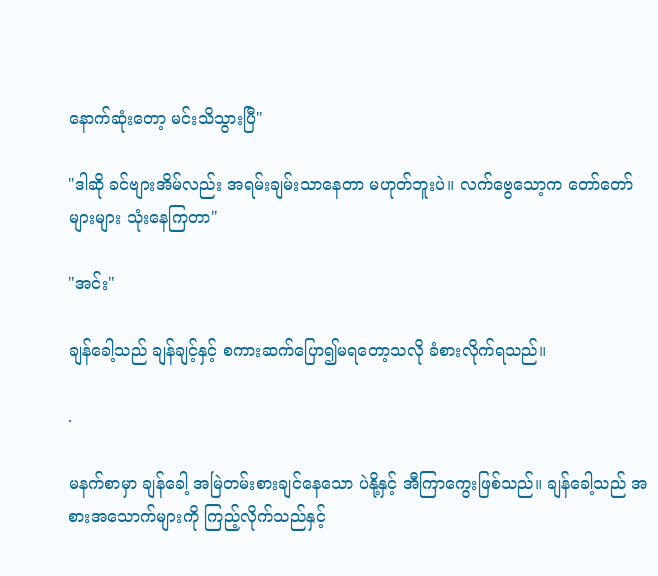နောက်ဆုံးတော့ မင်းသိသွားပြီ"

"ဒါဆို ခင်ဗျားအိမ်လည်း အရမ်းချမ်းသာနေတာ မဟုတ်ဘူးပဲ။ လက်ဗွေသော့က တော်တော်များများ သုံးနေကြတာ"

"အင်း"

ချန်ခေါ့သည် ချန်ချင့်နှင့် စကားဆက်ပြော၍မရတော့သလို ခံစားလိုက်ရသည်။

.

မနက်စာမှာ ချန်ခေါ့ အမြဲတမ်းစားချင်နေသော ပဲနို့နှင့် အီကြာကွေးဖြစ်သည်။ ချန်ခေါ့သည် အစားအသောက်များကို ကြည့်လိုက်သည်နှင့်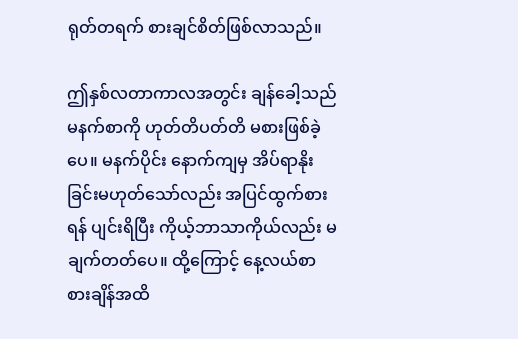ရုတ်တရက် စားချင်စိတ်ဖြစ်လာသည်။

ဤနှစ်လတာကာလအတွင်း ချန်ခေါ့သည် မနက်စာကို ဟုတ်တိပတ်တိ မစားဖြစ်ခဲ့ပေ။ မနက်ပိုင်း နောက်ကျမှ အိပ်ရာနိုးခြင်းမဟုတ်သော်လည်း အပြင်ထွက်စားရန် ပျင်းရိပြီး ကိုယ့်ဘာသာကိုယ်လည်း မချက်တတ်ပေ။ ထို့ကြောင့် နေ့လယ်စာ စားချိန်အထိ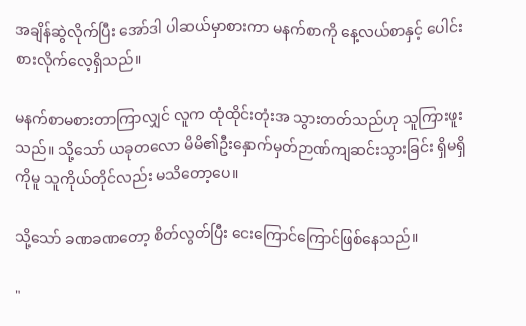အချိန်ဆွဲလိုက်ပြီး အော်ဒါ ပါဆယ်မှာစားကာ မနက်စာကို နေ့လယ်စာနှင့် ပေါင်းစားလိုက်လေ့ရှိသည်။

မနက်စာမစားတာကြာလျှင် လူက ထုံထိုင်းတုံးအ သွားတတ်သည်ဟု သူကြားဖူးသည်။ သို့သော် ယခုတလော မိမိ၏ဦးနှောက်မှတ်ဉာဏ်ကျဆင်းသွားခြင်း ရှိမရှိကိုမူ သူကိုယ်တိုင်လည်း မသိတော့ပေ။

သို့သော် ခဏခဏတော့ စိတ်လွတ်ပြီး ငေးကြောင်ကြောင်ဖြစ်နေသည်။

"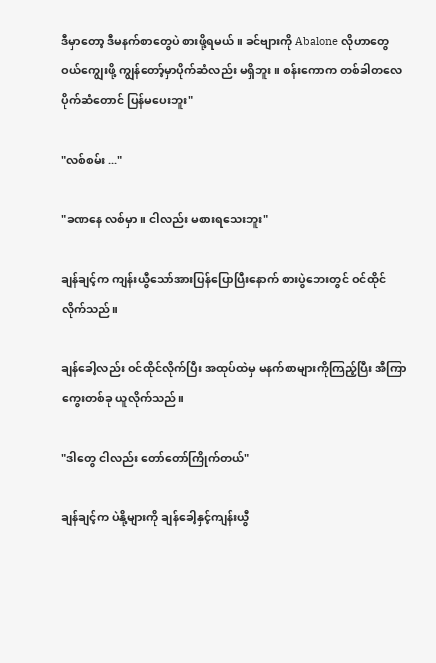ဒီမှာတော့ ဒီမနက်စာတွေပဲ စားဖို့ရမယ်။ ခင်ဗျားကို Abalone လိုဟာတွေ ဝယ်ကျွေးဖို့ ကျွန်တော့်မှာပိုက်ဆံလည်း မရှိဘူး။ စန်းကောက တစ်ခါတလေ ပိုက်ဆံတောင် ပြန်မပေးဘူး"

"လစ်စမ်း ..."

"ခဏနေ လစ်မှာ။ ငါလည်း မစားရသေးဘူး"

ချန်ချင့်က ကျန်းယွီသော်အားပြန်ပြောပြီးနောက် စားပွဲဘေးတွင် ဝင်ထိုင်လိုက်သည်။

ချန်ခေါ့လည်း ဝင်ထိုင်လိုက်ပြီး အထုပ်ထဲမှ မနက်စာများကိုကြည့်ပြီး အီကြာကွေးတစ်ခု ယူလိုက်သည်။

"ဒါတွေ ငါလည်း တော်တော်ကြိုက်တယ်"

ချန်ချင့်က ပဲနို့များကို ချန်ခေါ့နှင့်ကျန်းယွီ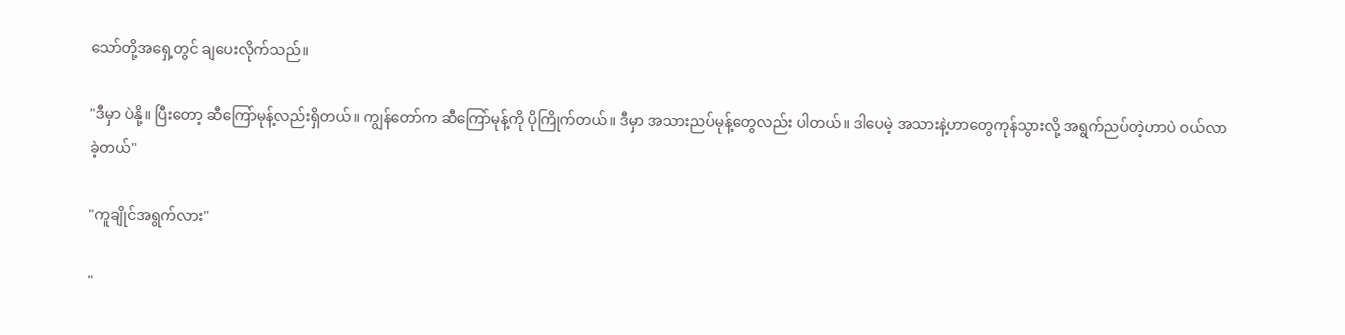သော်တို့အရှေ့တွင် ချပေးလိုက်သည်။

"ဒီမှာ ပဲနို့။ ပြီးတော့ ဆီကြော်မုန့်လည်းရှိတယ်။ ကျွန်တော်က ဆီကြော်မုန့်ကို ပိုကြိုက်တယ်။ ဒီမှာ အသားညပ်မုန့်တွေလည်း ပါတယ်။ ဒါပေမဲ့ အသားနဲ့ဟာတွေကုန်သွားလို့ အရွက်ညပ်တဲ့ဟာပဲ ဝယ်လာခဲ့တယ်"

"ကူချိုင်အရွက်လား"

"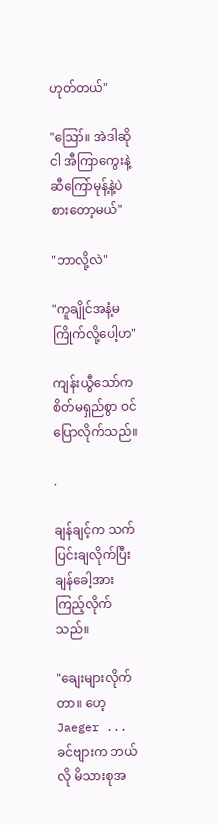ဟုတ်တယ်"

"ဪ။ အဲဒါဆို ငါ အီကြာကွေးနဲ့ ဆီကြော်မုန့်နဲ့ပဲ စားတော့မယ်"

"ဘာလို့လဲ"

"ကူချိုင်အနံ့မကြိုက်လို့ပေါ့ဟ"

ကျန်းယွီသော်က စိတ်မရှည်စွာ ဝင်ပြောလိုက်သည်။

.

ချန်ချင့်က သက်ပြင်းချလိုက်ပြီး ချန်ခေါ့အား ကြည့်လိုက်သည်။

"ချေးများလိုက်တာ။ ဟေ့ Jaeger ... ခင်ဗျားက ဘယ်လို မိသားစုအ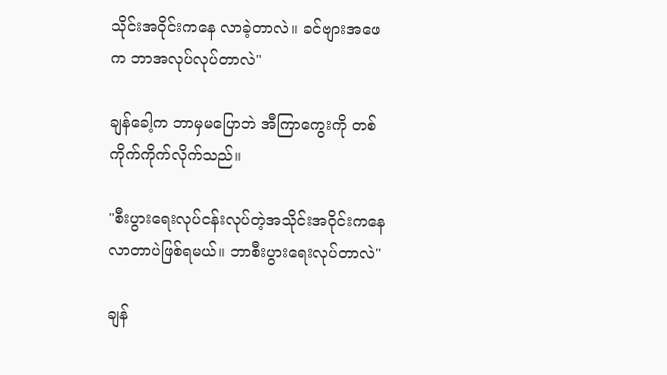သိုင်းအဝိုင်းကနေ လာခဲ့တာလဲ။ ခင်ဗျားအဖေက ဘာအလုပ်လုပ်တာလဲ"

ချန်ခေါ့က ဘာမှမပြောဘဲ အီကြာကွေးကို တစ်ကိုက်ကိုက်လိုက်သည်။

"စီးပွားရေးလုပ်ငန်းလုပ်တဲ့အသိုင်းအဝိုင်းကနေ လာတာပဲဖြစ်ရမယ်။ ဘာစီးပွားရေးလုပ်တာလဲ"

ချန်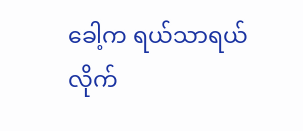ခေါ့က ရယ်သာရယ်လိုက်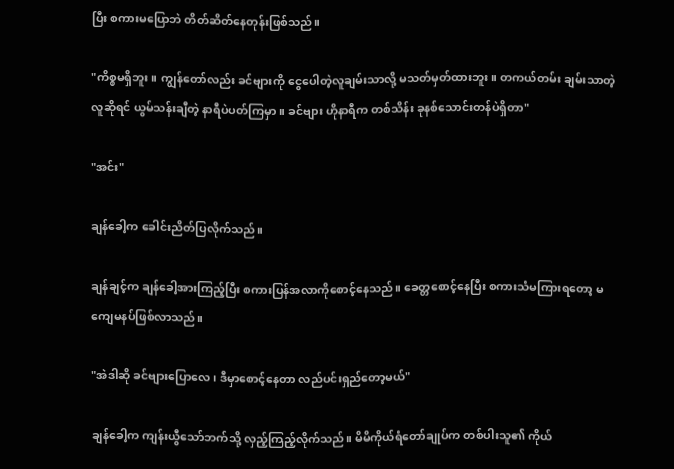ပြီး စကားမပြောဘဲ တိတ်ဆိတ်နေတုန်းဖြစ်သည်။

"ကိစ္စမရှိဘူး။ ကျွန်တော်လည်း ခင်ဗျားကို ငွေပေါတဲ့လူချမ်းသာလို့ မသတ်မှတ်ထားဘူး။ တကယ်တမ်း ချမ်းသာတဲ့လူဆိုရင် ယွမ်သန်းချီတဲ့ နာရီပဲပတ်ကြမှာ။ ခင်ဗျား ဟိုနာရီက တစ်သိန်း ခုနစ်သောင်းတန်ပဲရှိတာ"

"အင်း"

ချန်ခေါ့က ခေါင်းညိတ်ပြလိုက်သည်။

ချန်ချင့်က ချန်ခေါ့အားကြည့်ပြီး စကားပြန်အလာကိုစောင့်နေသည်။ ခေတ္တစောင့်နေပြီး စကားသံမကြားရတော့ မကျေမနပ်ဖြစ်လာသည်။

"အဲဒါဆို ခင်ဗျားပြောလေ၊ ဒီမှာစောင့်နေတာ လည်ပင်းရှည်တော့မယ်"

ချန်ခေါ့က ကျန်းယွီသော်ဘက်သို့ လှည့်ကြည့်လိုက်သည်။ မိမိကိုယ်ရံတော်ချုပ်က တစ်ပါးသူ၏ ကိုယ်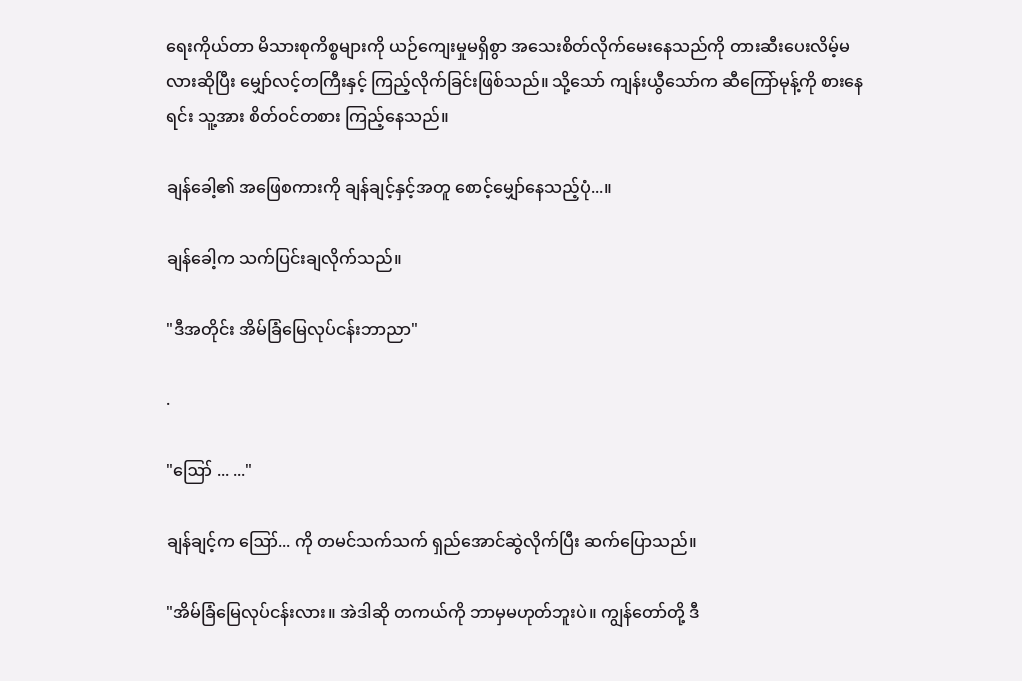ရေးကိုယ်တာ မိသားစုကိစ္စများကို ယဉ်ကျေးမှုမရှိစွာ အသေးစိတ်လိုက်မေးနေသည်ကို တားဆီးပေးလိမ့်မလားဆိုပြီး မျှော်လင့်တကြီးနှင့် ကြည့်လိုက်ခြင်းဖြစ်သည်။ သို့သော် ကျန်းယွီသော်က ဆီကြော်မုန့်ကို စားနေရင်း သူ့အား စိတ်ဝင်တစား ကြည့်နေသည်။

ချန်ခေါ့၏ အဖြေစကားကို ချန်ချင့်နှင့်အတူ စောင့်မျှော်နေသည့်ပုံ...။

ချန်ခေါ့က သက်ပြင်းချလိုက်သည်။

"ဒီအတိုင်း အိမ်ခြံမြေလုပ်ငန်းဘာညာ"

.

"ဪ ... ..."

ချန်ချင့်က ဪ... ကို တမင်သက်သက် ရှည်အောင်ဆွဲလိုက်ပြီး ဆက်ပြောသည်။

"အိမ်ခြံမြေလုပ်ငန်းလား။ အဲဒါဆို တကယ်ကို ဘာမှမဟုတ်ဘူးပဲ။ ကျွန်တော်တို့ ဒီ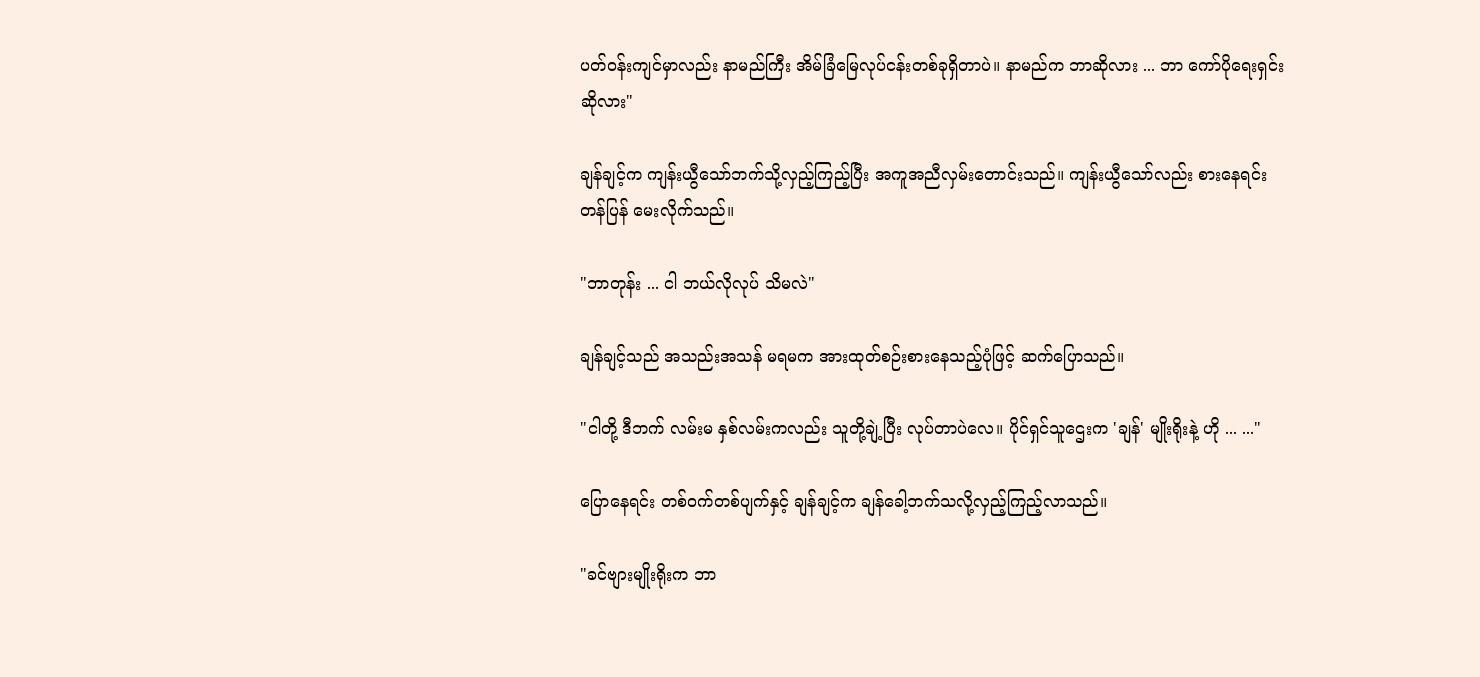ပတ်ဝန်းကျင်မှာလည်း နာမည်ကြီး အိမ်ခြံမြေလုပ်ငန်းတစ်ခုရှိတာပဲ။ နာမည်က ဘာဆိုလား ... ဘာ ကော်ပိုရေးရှင်းဆိုလား"

ချန်ချင့်က ကျန်းယွီသော်ဘက်သို့လှည့်ကြည့်ပြီး အကူအညီလှမ်းတောင်းသည်။ ကျန်းယွီသော်လည်း စားနေရင်း တန်ပြန် မေးလိုက်သည်။

"ဘာတုန်း ... ငါ ဘယ်လိုလုပ် သိမလဲ"

ချန်ချင့်သည် အသည်းအသန် မရမက အားထုတ်စဉ်းစားနေသည့်ပုံဖြင့် ဆက်ပြောသည်။

"ငါတို့ ဒီဘက် လမ်းမ နှစ်လမ်းကလည်း သူတို့ချဲ့ပြီး လုပ်တာပဲလေ။ ပိုင်ရှင်သူဌေးက 'ချန်' မျိုးရိုးနဲ့ ဟို ... ..."

ပြောနေရင်း တစ်ဝက်တစ်ပျက်နှင့် ချန်ချင့်က ချန်ခေါ့ဘက်သလို့လှည့်ကြည့်လာသည်။

"ခင်ဗျားမျိုးရိုးက ဘာ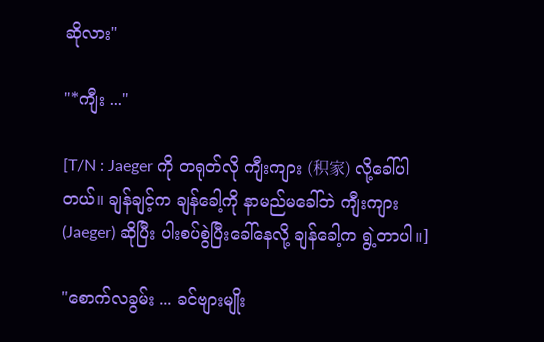ဆိုလား"

"*ကျီး ..."

[T/N : Jaeger ကို တရုတ်လို ကျီးကျား (积家) လို့ခေါ်ပါတယ်။ ချန်ချင့်က ချန်ခေါ့ကို နာမည်မခေါ်ဘဲ ကျီးကျား (Jaeger) ဆိုပြီး ပါးစပ်စွဲပြီးခေါ်နေလို့ ချန်ခေါ့က ရွဲ့တာပါ။]

"စောက်လခွမ်း ... ခင်ဗျားမျိုး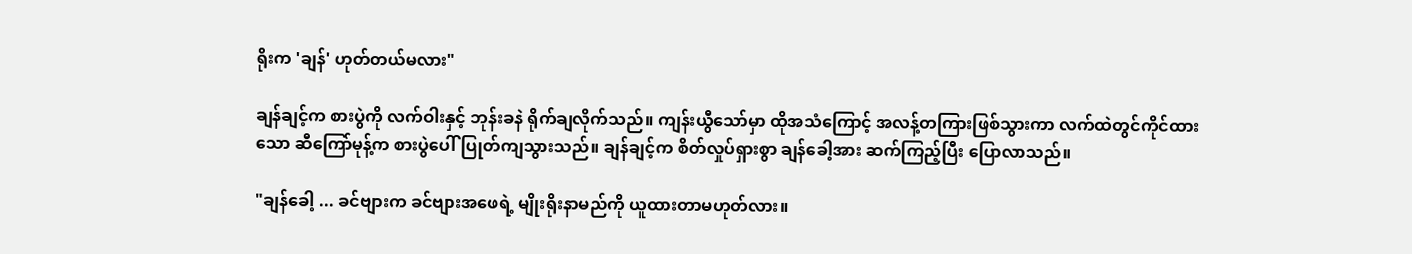ရိုးက 'ချန်' ဟုတ်တယ်မလား"

ချန်ချင့်က စားပွဲကို လက်ဝါးနှင့် ဘုန်းခနဲ ရိုက်ချလိုက်သည်။ ကျန်းယွီသော်မှာ ထိုအသံကြောင့် အလန့်တကြားဖြစ်သွားကာ လက်ထဲတွင်ကိုင်ထားသော ဆီကြော်မုန့်က စားပွဲပေါ်ပြုတ်ကျသွားသည်။ ချန်ချင့်က စိတ်လှုပ်ရှားစွာ ချန်ခေါ့အား ဆက်ကြည့်ပြီး ပြောလာသည်။

"ချန်ခေါ့ ... ခင်ဗျားက ခင်ဗျားအဖေရဲ့ မျိုးရိုးနာမည်ကို ယူထားတာမဟုတ်လား။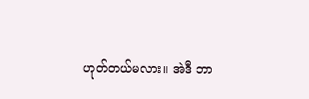ဟုတ်တယ်မလား။ အဲဒီ ဘာ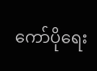ကော်ပိုရေး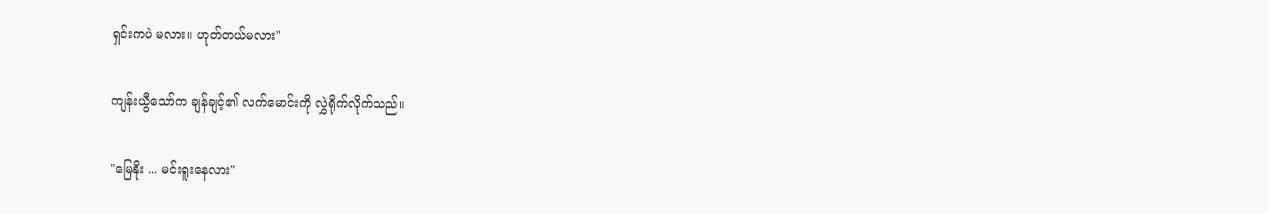ရှင်းကပဲ မလား။ ဟုတ်တယ်မလား"

ကျန်းယွီသော်က ချန်ချင့်၏ လက်မောင်းကို လွှဲရိုက်လိုက်သည်။

"မြေနိုး ... မင်းရူးနေလား"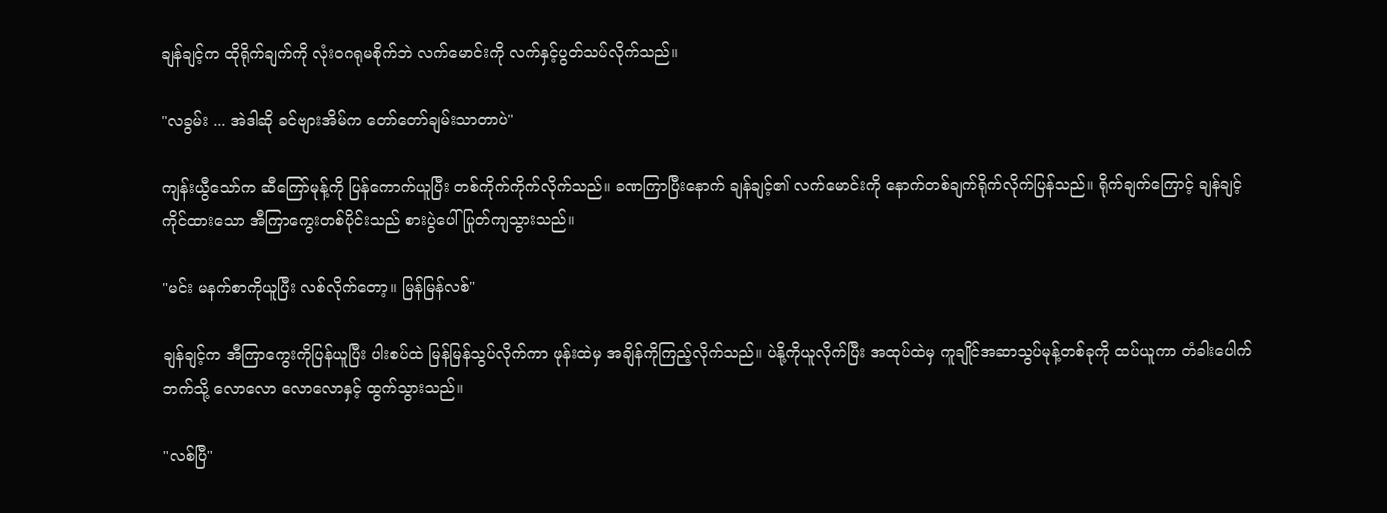ချန်ချင့်က ထိုရိုက်ချက်ကို လုံးဝဂရုမစိုက်ဘဲ လက်မောင်းကို လက်နှင့်ပွတ်သပ်လိုက်သည်။

"လခွမ်း ... အဲဒါဆို ခင်ဗျားအိမ်က တော်တော်ချမ်းသာတာပဲ"

ကျန်းယွီသော်က ဆီကြော်မုန့်ကို ပြန်ကောက်ယူပြီး တစ်ကိုက်ကိုက်လိုက်သည်။ ခဏကြာပြီးနောက် ချန်ချင့်၏ လက်မောင်းကို နောက်တစ်ချက်ရိုက်လိုက်ပြန်သည်။ ရိုက်ချက်ကြောင့် ချန်ချင့်ကိုင်ထားသော အီကြာကွေးတစ်ပိုင်းသည် စားပွဲပေါ် ပြုတ်ကျသွားသည်။

"မင်း မနက်စာကိုယူပြီး လစ်လိုက်တော့။ မြန်မြန်လစ်"

ချန်ချင့်က အီကြာကွေးကိုပြန်ယူပြီး ပါးစပ်ထဲ မြန်မြန်သွပ်လိုက်ကာ ဖုန်းထဲမှ အချိန်ကိုကြည့်လိုက်သည်။ ပဲနို့ကိုယူလိုက်ပြီး အထုပ်ထဲမှ ကူချိုင်အဆာသွပ်မုန့်တစ်ခုကို ထပ်ယူကာ တံခါးပေါက်ဘက်သို့ လောလော လောလောနှင့် ထွက်သွားသည်။

"လစ်ပြီ"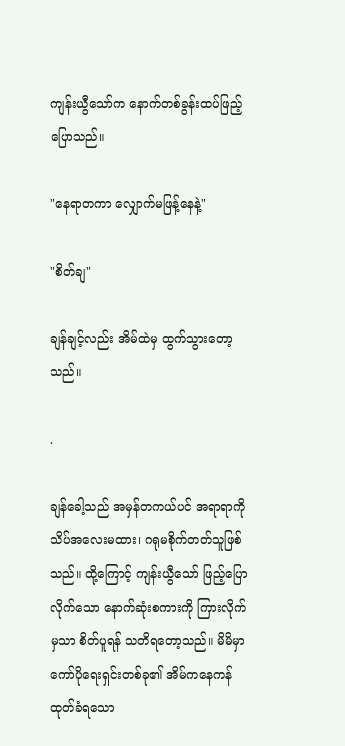ကျန်းယွီသော်က နောက်တစ်ခွန်းထပ်ဖြည့်ပြောသည်။

"နေရာတကာ လျှောက်မဖြန့်နေနဲ့"

"စိတ်ချ"

ချန်ချင့်လည်း အိမ်ထဲမှ ထွက်သွားတော့သည်။

.

ချန်ခေါ့သည် အမှန်တကယ်ပင် အရာရာကို သိပ်အလေးမထား၊ ဂရုမစိုက်တတ်သူဖြစ်သည်။ ထို့ကြောင့် ကျန်းယွီသော် ဖြည့်ပြောလိုက်သော နောက်ဆုံးစကားကို ကြားလိုက်မှသာ စိတ်ပူရန် သတိရတော့သည်။ မိမိမှာ ကော်ပိုရေးရှင်းတစ်ခု၏ အိမ်ကနေကန်ထုတ်ခံရသော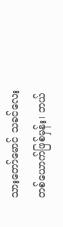သားတော်မောင် သခင်လေးတစ်ယောက်ဖြစ်မှန်း၊ ဘယ်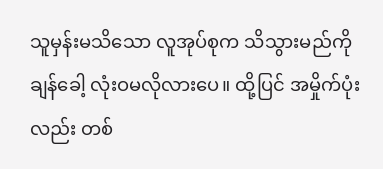သူမှန်းမသိသော လူအုပ်စုက သိသွားမည်ကို ချန်ခေါ့ လုံးဝမလိုလားပေ။ ထို့ပြင် အမှိုက်ပုံးလည်း တစ်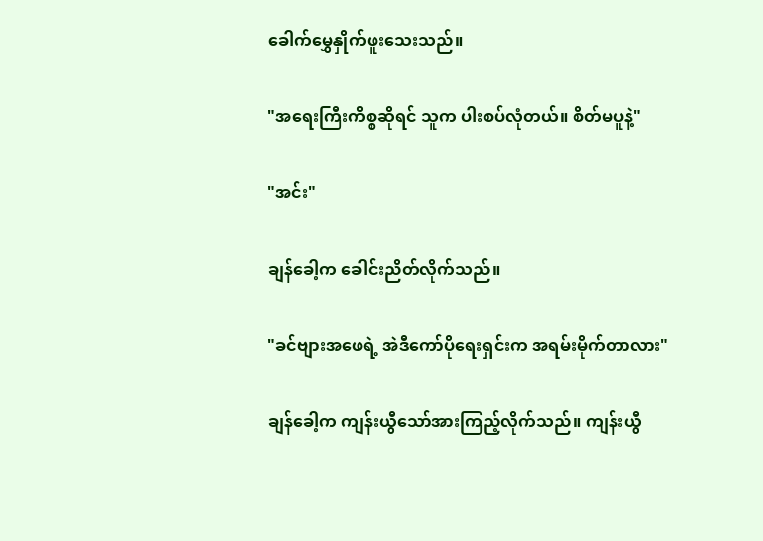ခေါက်မွှေနှိုက်ဖူးသေးသည်။

"အရေးကြီးကိစ္စဆိုရင် သူက ပါးစပ်လုံတယ်။ စိတ်မပူနဲ့"

"အင်း"

ချန်ခေါ့က ခေါင်းညိတ်လိုက်သည်။

"ခင်ဗျားအဖေရဲ့ အဲဒီကော်ပိုရေးရှင်းက အရမ်းမိုက်တာလား"

ချန်ခေါ့က ကျန်းယွီသော်အားကြည့်လိုက်သည်။ ကျန်းယွီ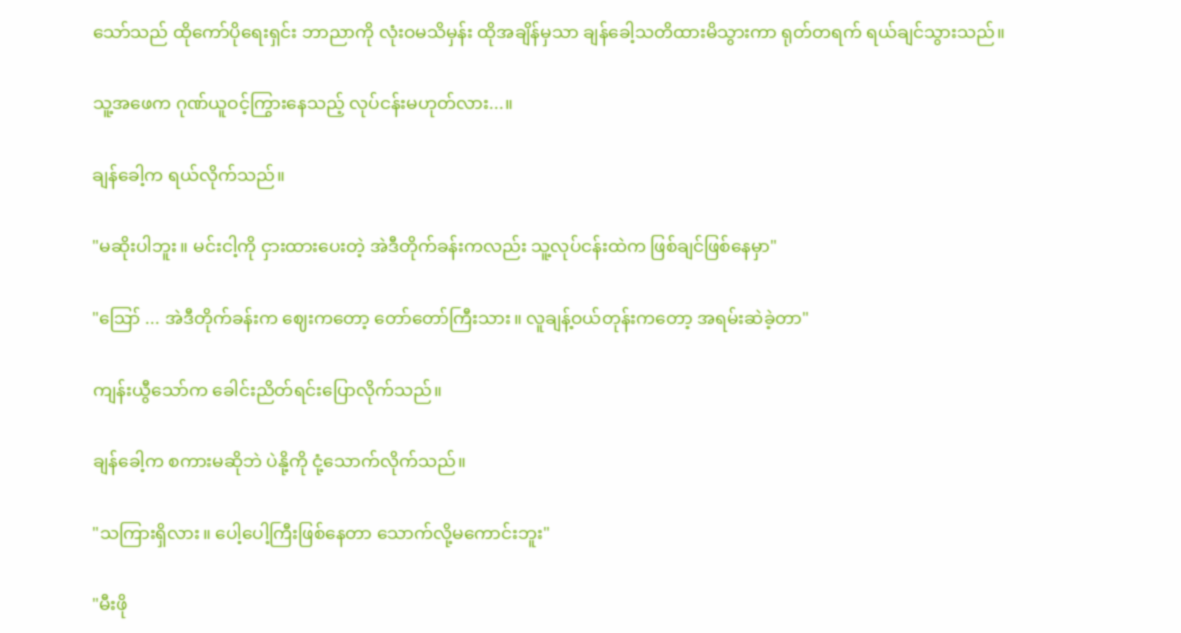သော်သည် ထိုကော်ပိုရေးရှင်း ဘာညာကို လုံးဝမသိမှန်း ထိုအချိန်မှသာ ချန်ခေါ့သတိထားမိသွားကာ ရုတ်တရက် ရယ်ချင်သွားသည်။

သူ့အဖေက ဂုဏ်ယူဝင့်ကြွားနေသည့် လုပ်ငန်းမဟုတ်လား...။

ချန်ခေါ့က ရယ်လိုက်သည်။

"မဆိုးပါဘူး။ မင်းငါ့ကို ငှားထားပေးတဲ့ အဲဒီတိုက်ခန်းကလည်း သူ့လုပ်ငန်းထဲက ဖြစ်ချင်ဖြစ်နေမှာ"

"ဪ ... အဲဒီတိုက်ခန်းက ဈေးကတော့ တော်တော်ကြီးသား။ လူချန့်ဝယ်တုန်းကတော့ အရမ်းဆဲခဲ့တာ"

ကျန်းယွီသော်က ခေါင်းညိတ်ရင်းပြောလိုက်သည်။

ချန်ခေါ့က စကားမဆိုဘဲ ပဲနို့ကို ငုံ့သောက်လိုက်သည်။

"သကြားရှိလား။ ပေါ့ပေါ့ကြီးဖြစ်နေတာ သောက်လို့မကောင်းဘူး"

"မီးဖို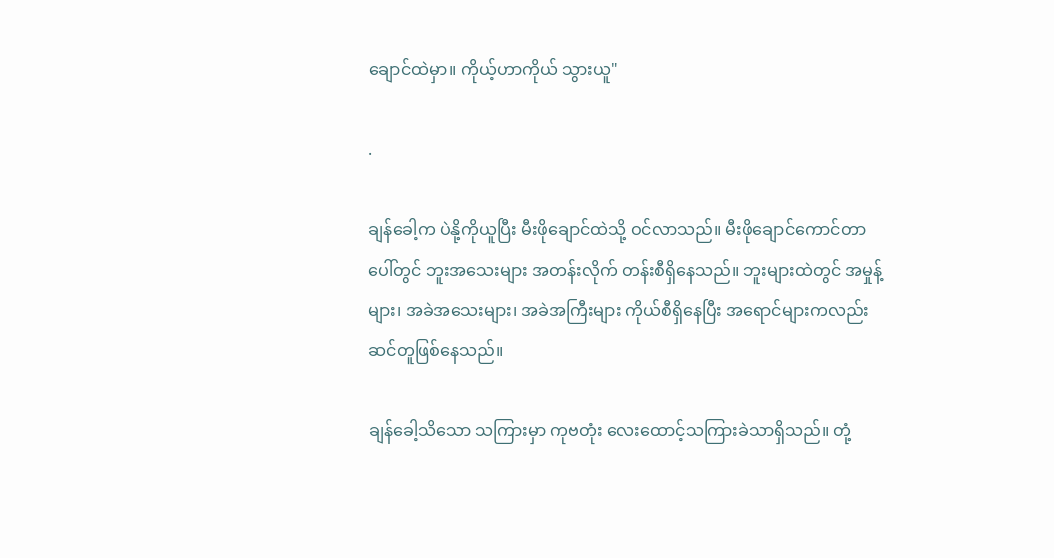ချောင်ထဲမှာ။ ကိုယ့်ဟာကိုယ် သွားယူ"

.

ချန်ခေါ့က ပဲနို့ကိုယူပြီး မီးဖိုချောင်ထဲသို့ ဝင်လာသည်။ မီးဖိုချောင်ကောင်တာပေါ်တွင် ဘူးအသေးများ အတန်းလိုက် တန်းစီရှိနေသည်။ ဘူးများထဲတွင် အမှုန့်များ၊ အခဲအသေးများ၊ အခဲအကြီးများ ကိုယ်စီရှိနေပြီး အရောင်များကလည်း ဆင်တူဖြစ်နေသည်။

ချန်ခေါ့သိသော သကြားမှာ ကုဗတုံး လေးထောင့်သကြားခဲသာရှိသည်။ တုံ့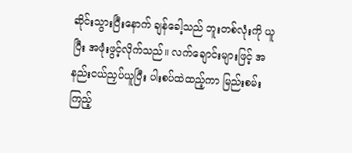ဆိုင်းသွားပြီးနောက် ချန်ခေါ့သည် ဘူးတစ်လုံးကို ယူပြီး အဖုံးဖွင့်လိုက်သည်။ လက်ချောင်းများဖြင့် အနည်းငယ်ညှပ်ယူပြီး ပါးစပ်ထဲထည့်ကာ မြည်းစမ်းကြည့်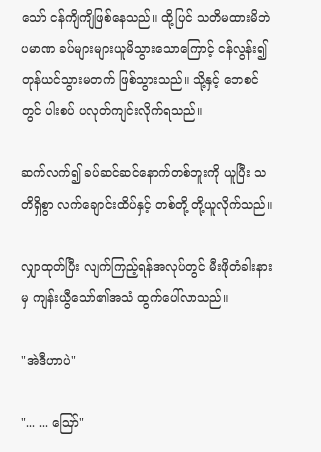သော် ငန်ကျိကျိဖြစ်နေသည်။ ထို့ပြင် သတိမထားမိဘဲ ပမာဏ ခပ်များများယူမိသွားသောကြောင့် ငန်လွန်း၍ တုန်ယင်သွားမတက် ဖြစ်သွားသည်။ သို့နှင့် ဘေစင်တွင် ပါးစပ် ပလုတ်ကျင်းလိုက်ရသည်။

ဆက်လက်၍ ခပ်ဆင်ဆင်နောက်တစ်ဘူးကို ယူပြီး သတိရှိစွာ လက်ချောင်းထိပ်နှင့် တစ်တို့ တို့ယူလိုက်သည်။

လျှာထုတ်ပြီး လျက်ကြည့်ရန်အလုပ်တွင် မီးဖိုတံခါးနားမှ ကျန်းယွီသော်၏အသံ ထွက်ပေါ်လာသည်။

"အဲဒီဟာပဲ"

"... ... ဪ"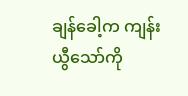ချန်ခေါ့က ကျန်းယွီသော်ကို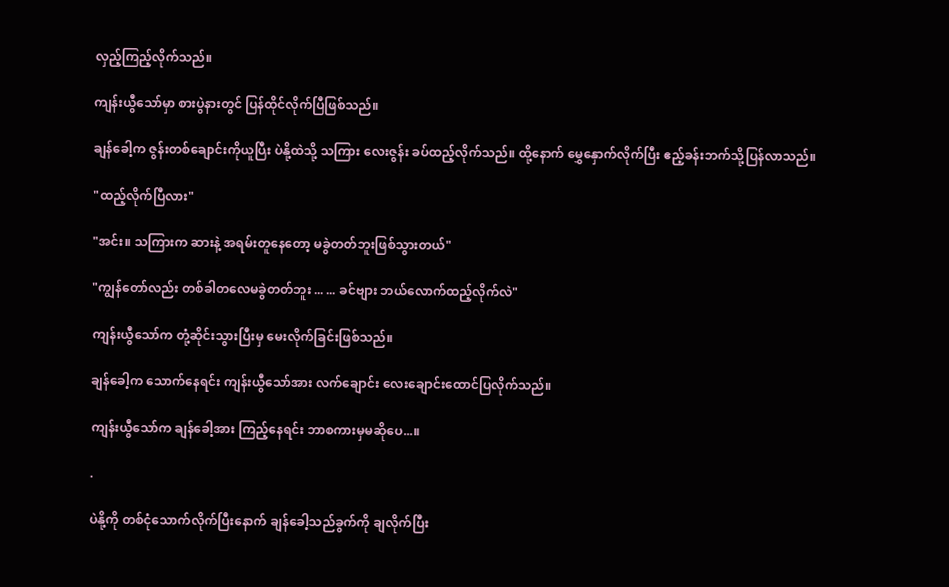လှည့်ကြည့်လိုက်သည်။

ကျန်းယွီသော်မှာ စားပွဲနားတွင် ပြန်ထိုင်လိုက်ပြီဖြစ်သည်။

ချန်ခေါ့က ဇွန်းတစ်ချောင်းကိုယူပြီး ပဲနို့ထဲသို့ သကြား လေးဇွန်း ခပ်ထည့်လိုက်သည်။ ထို့နောက် မွှေနှောက်လိုက်ပြီး ဧည့်ခန်းဘက်သို့ပြန်လာသည်။

"ထည့်လိုက်ပြီလား"

"အင်း။ သကြားက ဆားနဲ့ အရမ်းတူနေတော့ မခွဲတတ်ဘူးဖြစ်သွားတယ်"

"ကျွန်တော်လည်း တစ်ခါတလေမခွဲတတ်ဘူး ... ... ခင်ဗျား ဘယ်လောက်ထည့်လိုက်လဲ"

ကျန်းယွီသော်က တုံ့ဆိုင်းသွားပြီးမှ မေးလိုက်ခြင်းဖြစ်သည်။

ချန်ခေါ့က သောက်နေရင်း ကျန်းယွီသော်အား လက်ချောင်း လေးချောင်းထောင်ပြလိုက်သည်။

ကျန်းယွီသော်က ချန်ခေါ့အား ကြည့်နေရင်း ဘာစကားမှမဆိုပေ...။

.

ပဲနို့ကို တစ်ငုံသောက်လိုက်ပြီးနောက် ချန်ခေါ့သည်ခွက်ကို ချလိုက်ပြီး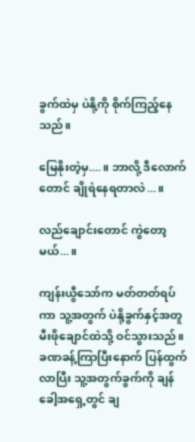ခွက်ထဲမှ ပဲနို့ကို စိုက်ကြည့်နေသည်။

မြေနိုးတဲ့မှ....။ ဘာလို့ ဒီလောက်တောင် ချိုရဲနေရတာလဲ...။

လည်ချောင်းတောင် ကွဲတော့မယ်...။

ကျန်းယွီသော်က မတ်တတ်ရပ်ကာ သူ့အတွက် ပဲနို့ခွက်နှင့်အတူ မီးဖိုချောင်ထဲသို့ ဝင်သွားသည်။ ခဏခန့်ကြာပြီးနောက် ပြန်ထွက်လာပြီး သူ့အတွက်ခွက်ကို ချန်ခေါ့အရှေ့တွင် ချ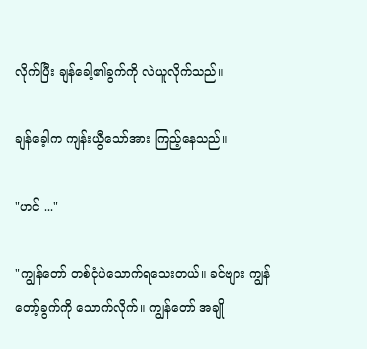လိုက်ပြီး ချန်ခေါ့၏ခွက်ကို လဲယူလိုက်သည်။

ချန်ခေ့ါက ကျန်းယွီသော်အား ကြည့်နေသည်။

"ဟင် ..."

"ကျွန်တော် တစ်ငုံပဲသောက်ရသေးတယ်။ ခင်ဗျား ကျွန်တော့်ခွက်ကို သောက်လိုက်။ ကျွန်တော် အချို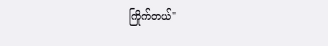ကြိုက်တယ်"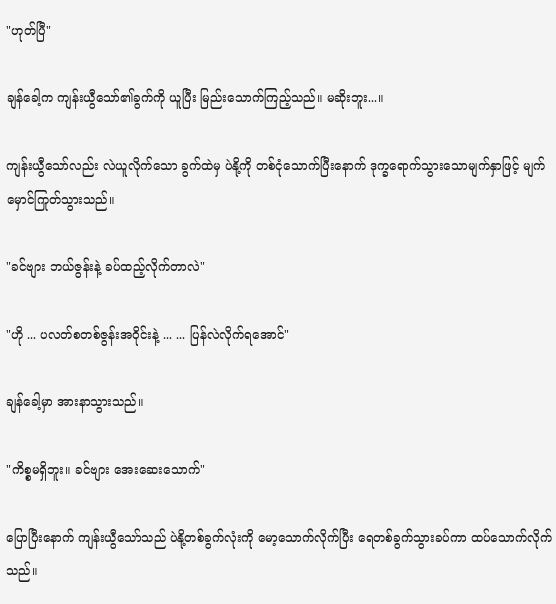"ဟုတ်ပြီ"

ချန်ခေါ့က ကျန်းယွီသော်၏ခွက်ကို ယူပြီး မြည်းသောက်ကြည့်သည်။ မဆိုးဘူး...။

ကျန်းယွီသော်လည်း လဲယူလိုက်သော ခွက်ထဲမှ ပဲနို့ကို တစ်ငုံသောက်ပြီးနောက် ဒုက္ခရောက်သွားသောမျက်နှာဖြင့် မျက်မှောင်ကြုတ်သွားသည်။

"ခင်ဗျား ဘယ်ဇွန်းနဲ့ ခပ်ထည့်လိုက်တာလဲ"

"ဟို ... ပလတ်စတစ်ဇွန်းအဝိုင်းနဲ့ ... ... ပြန်လဲလိုက်ရအောင်"

ချန်ခေါ့မှာ အားနာသွားသည်။

"ကိစ္စမရှိဘူး။ ခင်ဗျား အေးဆေးသောက်"

ပြောပြီးနောက် ကျန်းယွီသော်သည် ပဲနို့တစ်ခွက်လုံးကို မော့သောက်လိုက်ပြီး ရေတစ်ခွက်သွားခပ်ကာ ထပ်သောက်လိုက်သည်။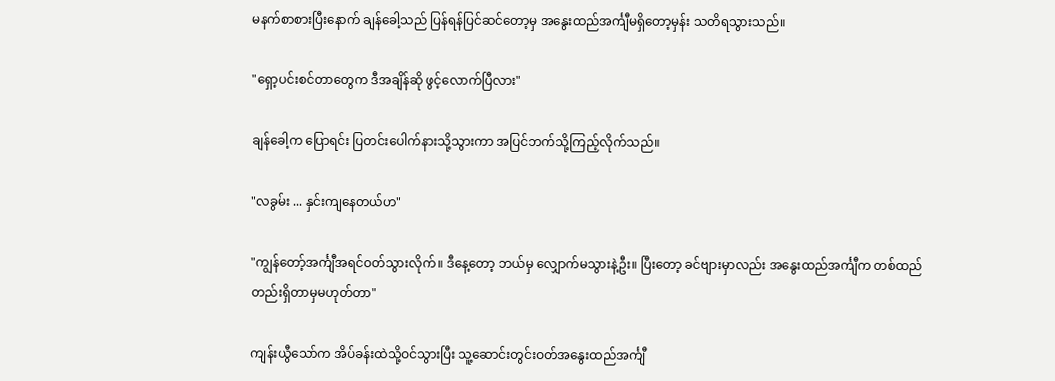မနက်စာစားပြီးနောက် ချန်ခေါ့သည် ပြန်ရန်ပြင်ဆင်တော့မှ အနွေးထည်အင်္ကျီမရှိတော့မှန်း သတိရသွားသည်။

"ရှော့ပင်းစင်တာတွေက ဒီအချိန်ဆို ဖွင့်လောက်ပြီလား"

ချန်ခေါ့က ပြောရင်း ပြတင်းပေါက်နားသို့သွားကာ အပြင်ဘက်သို့ကြည့်လိုက်သည်။

"လခွမ်း ... နှင်းကျနေတယ်ဟ"

"ကျွန်တော့်အင်္ကျီအရင်ဝတ်သွားလိုက်။ ဒီနေ့တော့ ဘယ်မှ လျှောက်မသွားနဲ့ဦး။ ပြီးတော့ ခင်ဗျားမှာလည်း အနွေးထည်အင်္ကျီက တစ်ထည်တည်းရှိတာမှမဟုတ်တာ"

ကျန်းယွီသော်က အိပ်ခန်းထဲသို့ဝင်သွားပြီး သူ့ဆောင်းတွင်းဝတ်အနွေးထည်အင်္ကျီ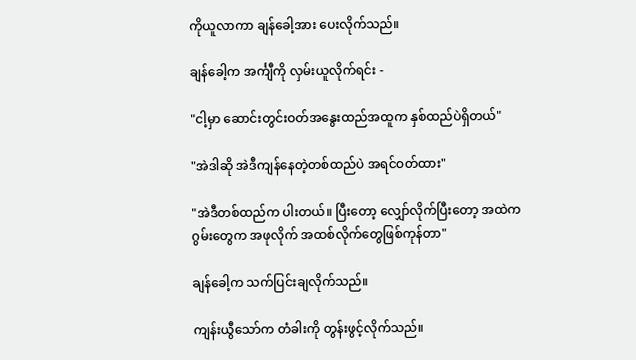ကိုယူလာကာ ချန်ခေါ့အား ပေးလိုက်သည်။

ချန်ခေါ့က အင်္ကျီကို လှမ်းယူလိုက်ရင်း -

"ငါ့မှာ ဆောင်းတွင်းဝတ်အနွေးထည်အထူက နှစ်ထည်ပဲရှိတယ်"

"အဲဒါဆို အဲဒီကျန်နေတဲ့တစ်ထည်ပဲ အရင်ဝတ်ထား"

"အဲဒီတစ်ထည်က ပါးတယ်။ ပြီးတော့ လျှော်လိုက်ပြီးတော့ အထဲကဂွမ်းတွေက အဖုလိုက် အထစ်လိုက်တွေဖြစ်ကုန်တာ"

ချန်ခေါ့က သက်ပြင်းချလိုက်သည်။

ကျန်းယွီသော်က တံခါးကို တွန်းဖွင့်လိုက်သည်။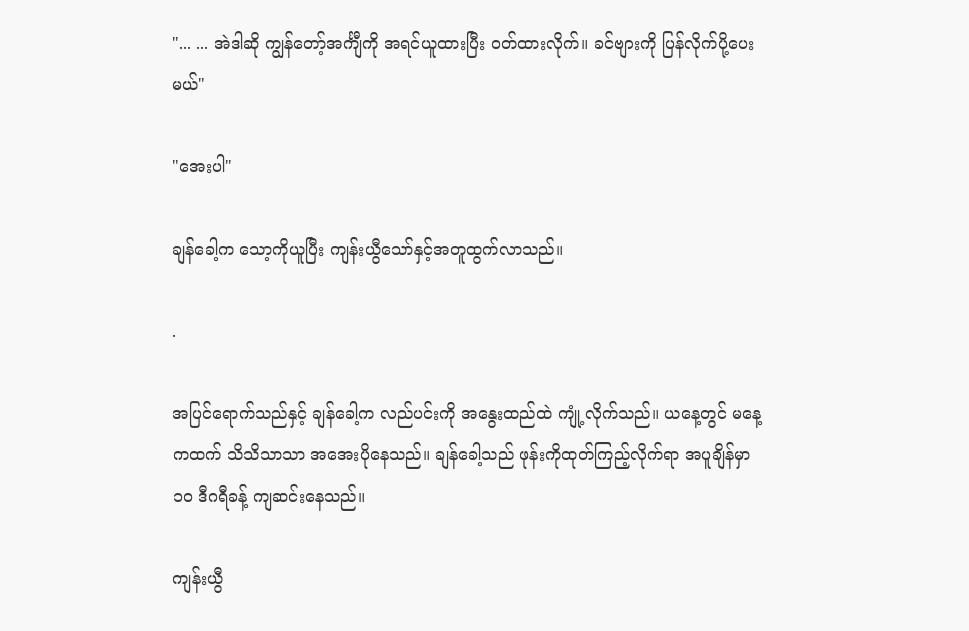"... ... အဲဒါဆို ကျွန်တော့်အင်္ကျီကို အရင်ယူထားပြီး ဝတ်ထားလိုက်။ ခင်ဗျားကို ပြန်လိုက်ပို့ပေးမယ်"

"အေးပါ"

ချန်ခေါ့က သော့ကိုယူပြီး ကျန်းယွီသော်နှင့်အတူထွက်လာသည်။

.

အပြင်ရောက်သည်နှင့် ချန်ခေါ့က လည်ပင်းကို အနွေးထည်ထဲ ကျုံ့လိုက်သည်။ ယနေ့တွင် မနေ့ကထက် သိသိသာသာ အအေးပိုနေသည်။ ချန်ခေါ့သည် ဖုန်းကိုထုတ်ကြည့်လိုက်ရာ အပူချိန်မှာ ၁၀ ဒီဂရီခန့် ကျဆင်းနေသည်။

ကျန်းယွီ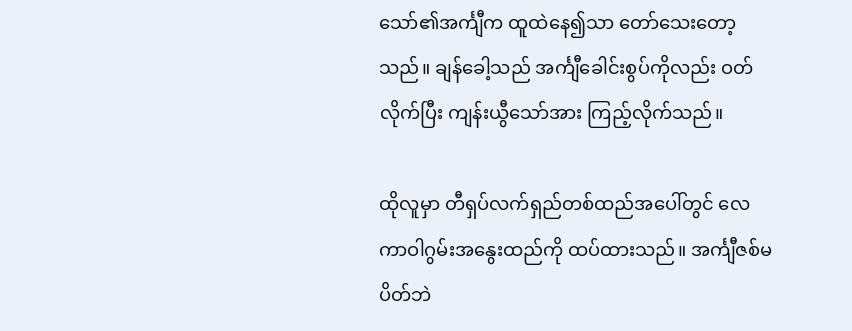သော်၏အင်္ကျီက ထူထဲနေ၍သာ တော်သေးတော့သည်။ ချန်ခေါ့သည် အင်္ကျီခေါင်းစွပ်ကိုလည်း ဝတ်လိုက်ပြီး ကျန်းယွီသော်အား ကြည့်လိုက်သည်။

ထိုလူမှာ တီရှပ်လက်ရှည်တစ်ထည်အပေါ်တွင် လေကာဝါဂွမ်းအနွေးထည်ကို ထပ်ထားသည်။ အင်္ကျီဇစ်မပိတ်ဘဲ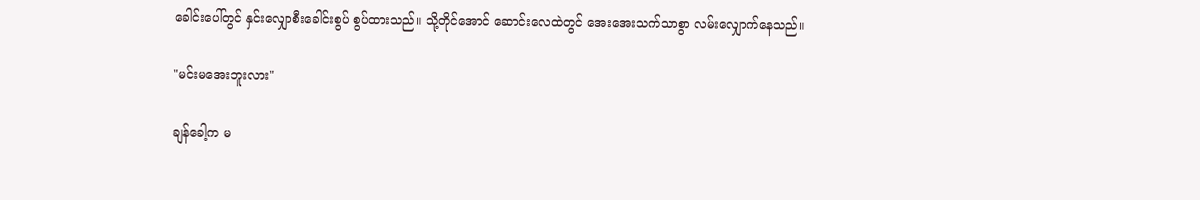ခေါင်းပေါ်တွင် နှင်းလျှောစီးခေါင်းစွပ် စွပ်ထားသည်။ သို့တိုင်အောင် ဆောင်းလေထဲတွင် အေးအေးသက်သာစွာ လမ်းလျှောက်နေသည်။

"မင်းမအေးဘူးလား"

ချန်ခေါ့က မ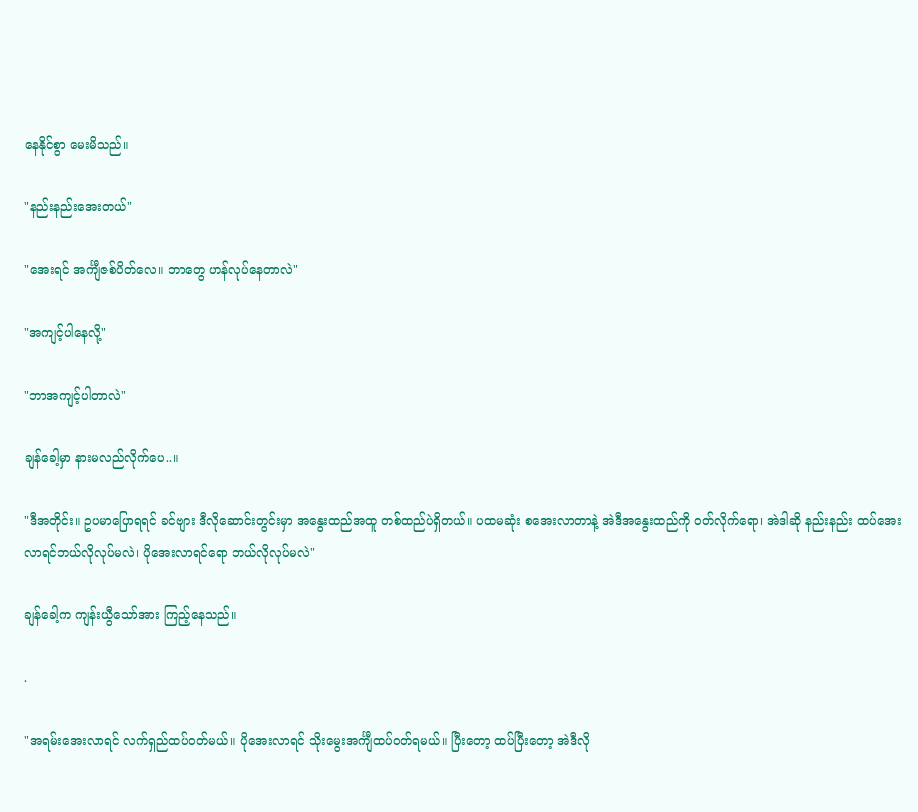နေနိုင်စွာ မေးမိသည်။

"နည်းနည်းအေးတယ်"

"အေးရင် အင်္ကျီဇစ်ပိတ်လေ။ ဘာတွေ ဟန်လုပ်နေတာလဲ"

"အကျင့်ပါနေလို့"

"ဘာအကျင့်ပါတာလဲ"

ချန်ခေါ့မှာ နားမလည်လိုက်ပေ..။

"ဒီအတိုင်း။ ဥပမာပြောရရင် ခင်ဗျား ဒီလိုဆောင်းတွင်းမှာ အနွေးထည်အထူ တစ်ထည်ပဲရှိတယ်။ ပထမဆုံး စအေးလာတာနဲ့ အဲဒီအနွေးထည်ကို ဝတ်လိုက်ရော၊ အဲဒါဆို နည်းနည်း ထပ်အေးလာရင်ဘယ်လိုလုပ်မလဲ၊ ပိုအေးလာရင်ရော ဘယ်လိုလုပ်မလဲ"

ချန်ခေါ့က ကျန်းယွီသော်အား ကြည့်နေသည်။

.

"အရမ်းအေးလာရင် လက်ရှည်ထပ်ဝတ်မယ်။ ပိုအေးလာရင် သိုးမွေးအင်္ကျီထပ်ဝတ်ရမယ်။ ပြီးတော့ ထပ်ပြီးတော့ အဲဒီလို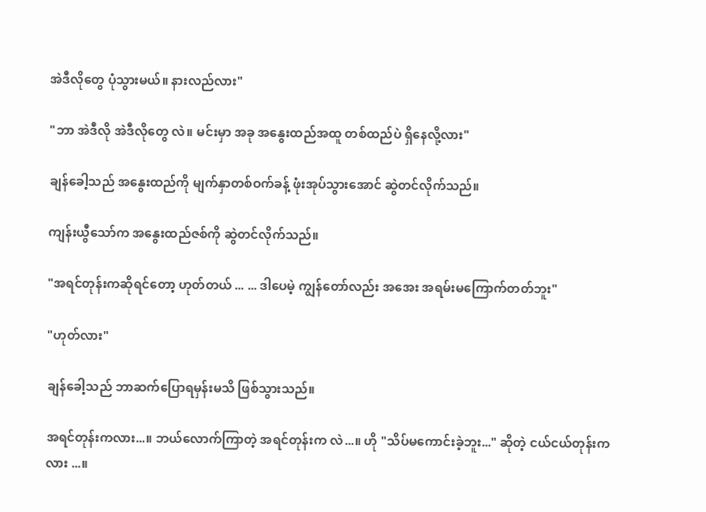အဲဒီလိုတွေ ပုံသွားမယ်။ နားလည်လား"

"ဘာ အဲဒီလို အဲဒီလိုတွေ လဲ။ မင်းမှာ အခု အနွေးထည်အထူ တစ်ထည်ပဲ ရှိနေလို့လား"

ချန်ခေါ့သည် အနွေးထည်ကို မျက်နှာတစ်ဝက်ခန့် ဖုံးအုပ်သွားအောင် ဆွဲတင်လိုက်သည်။

ကျန်းယွီသော်က အနွေးထည်ဇစ်ကို ဆွဲတင်လိုက်သည်။

"အရင်တုန်းကဆိုရင်တော့ ဟုတ်တယ် ... ... ဒါပေမဲ့ ကျွန်တော်လည်း အအေး အရမ်းမကြောက်တတ်ဘူး"

"ဟုတ်လား"

ချန်ခေါ့သည် ဘာဆက်ပြောရမှန်းမသိ ဖြစ်သွားသည်။

အရင်တုန်းကလား...။ ဘယ်လောက်ကြာတဲ့ အရင်တုန်းက လဲ...။ ဟို "သိပ်မကောင်းခဲ့ဘူး..." ဆိုတဲ့ ငယ်ငယ်တုန်းကလား ...။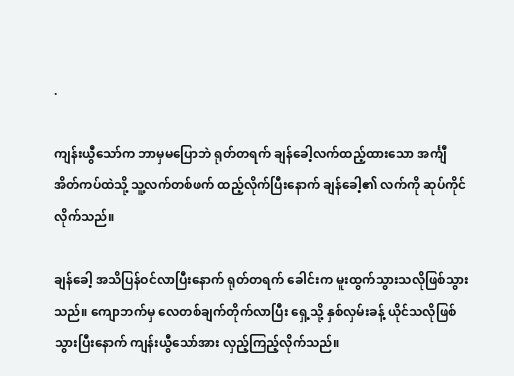.

ကျန်းယွီသော်က ဘာမှမပြောဘဲ ရုတ်တရက် ချန်ခေါ့လက်ထည့်ထားသော အင်္ကျီအိတ်ကပ်ထဲသို့ သူ့လက်တစ်ဖက် ထည့်လိုက်ပြီးနောက် ချန်ခေါ့၏ လက်ကို ဆုပ်ကိုင်လိုက်သည်။

ချန်ခေါ့ အသိပြန်ဝင်လာပြီးနောက် ရုတ်တရက် ခေါင်းက မူးထွက်သွားသလိုဖြစ်သွားသည်။ ကျောဘက်မှ လေတစ်ချက်တိုက်လာပြီး ရှေ့သို့ နှစ်လှမ်းခန့် ယိုင်သလိုဖြစ်သွားပြီးနောက် ကျန်းယွီသော်အား လှည့်ကြည့်လိုက်သည်။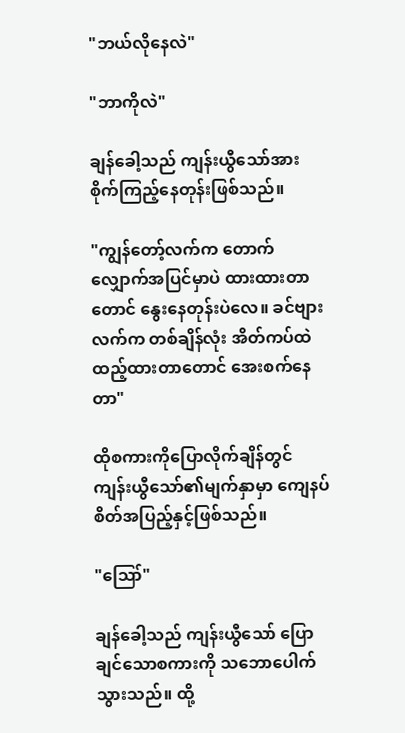"ဘယ်လိုနေလဲ"

"ဘာကိုလဲ"

ချန်ခေါ့သည် ကျန်းယွီသော်အား စိုက်ကြည့်နေတုန်းဖြစ်သည်။

"ကျွန်တော့်လက်က တောက်လျှောက်အပြင်မှာပဲ ထားထားတာတောင် နွေးနေတုန်းပဲလေ။ ခင်ဗျားလက်က တစ်ချိန်လုံး အိတ်ကပ်ထဲထည့်ထားတာတောင် အေးစက်နေတာ"

ထိုစကားကိုပြောလိုက်ချိန်တွင် ကျန်းယွီသော်၏မျက်နှာမှာ ကျေနပ်စိတ်အပြည့်နှင့်ဖြစ်သည်။

"ဪ"

ချန်ခေါ့သည် ကျန်းယွီသော် ပြောချင်သောစကားကို သဘောပေါက်သွားသည်။ ထို့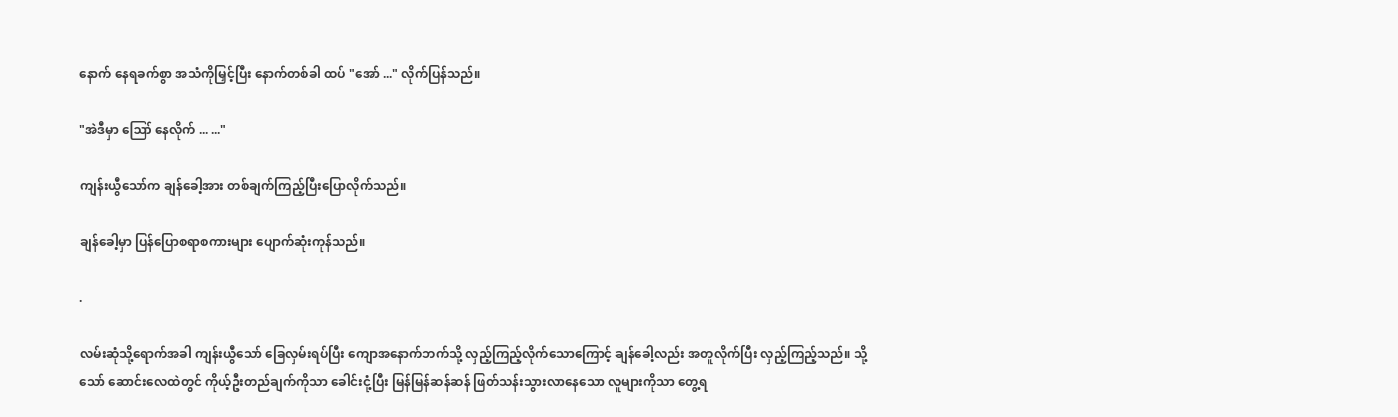နောက် နေရခက်စွာ အသံကိုမြှင့်ပြီး နောက်တစ်ခါ ထပ် "အော် ..." လိုက်ပြန်သည်။

"အဲဒီမှာ ဪ နေလိုက် ... ..."

ကျန်းယွီသော်က ချန်ခေါ့အား တစ်ချက်ကြည့်ပြီးပြောလိုက်သည်။

ချန်ခေါ့မှာ ပြန်ပြောစရာစကားများ ပျောက်ဆုံးကုန်သည်။

.

လမ်းဆုံသို့ရောက်အခါ ကျန်းယွီသော် ခြေလှမ်းရပ်ပြီး ကျောအနောက်ဘက်သို့ လှည့်ကြည့်လိုက်သောကြောင့် ချန်ခေါ့လည်း အတူလိုက်ပြီး လှည့်ကြည့်သည်။ သို့သော် ဆောင်းလေထဲတွင် ကိုယ့်ဦးတည်ချက်ကိုသာ ခေါင်းငုံ့ပြီး မြန်မြန်ဆန်ဆန် ဖြတ်သန်းသွားလာနေသော လူများကိုသာ တွေ့ရ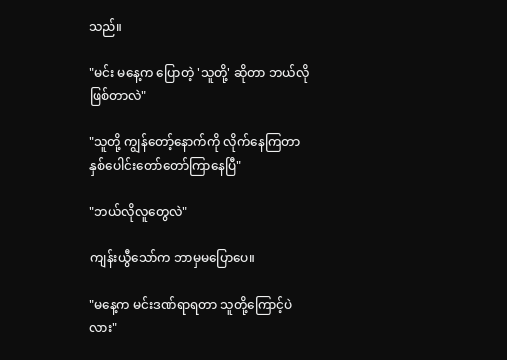သည်။

"မင်း မနေ့က ပြောတဲ့ 'သူတို့' ဆိုတာ ဘယ်လိုဖြစ်တာလဲ"

"သူတို့ ကျွန်တော့်နောက်ကို လိုက်နေကြတာ နှစ်ပေါင်းတော်တော်ကြာနေပြီ"

"ဘယ်လိုလူတွေလဲ"

ကျန်းယွီသော်က ဘာမှမပြောပေ။

"မနေ့က မင်းဒဏ်ရာရတာ သူတို့ကြောင့်ပဲလား"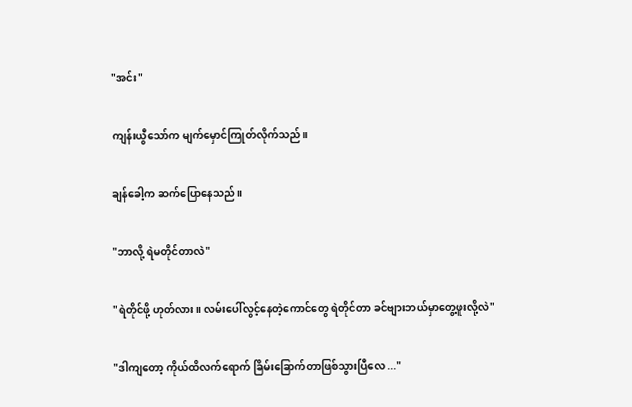"အင်း"

ကျန်းယွီသော်က မျက်မှောင်ကြုတ်လိုက်သည်။

ချန်ခေါ့က ဆက်ပြောနေသည်။

"ဘာလို့ ရဲမတိုင်တာလဲ"

"ရဲတိုင်ဖို့ ဟုတ်လား။ လမ်းပေါ်လွင့်နေတဲ့ကောင်တွေ ရဲတိုင်တာ ခင်ဗျားဘယ်မှာတွေ့ဖူးလို့လဲ"

"ဒါကျတော့ ကိုယ်ထိလက်ရောက် ခြိမ်းခြောက်တာဖြစ်သွားပြီလေ ..."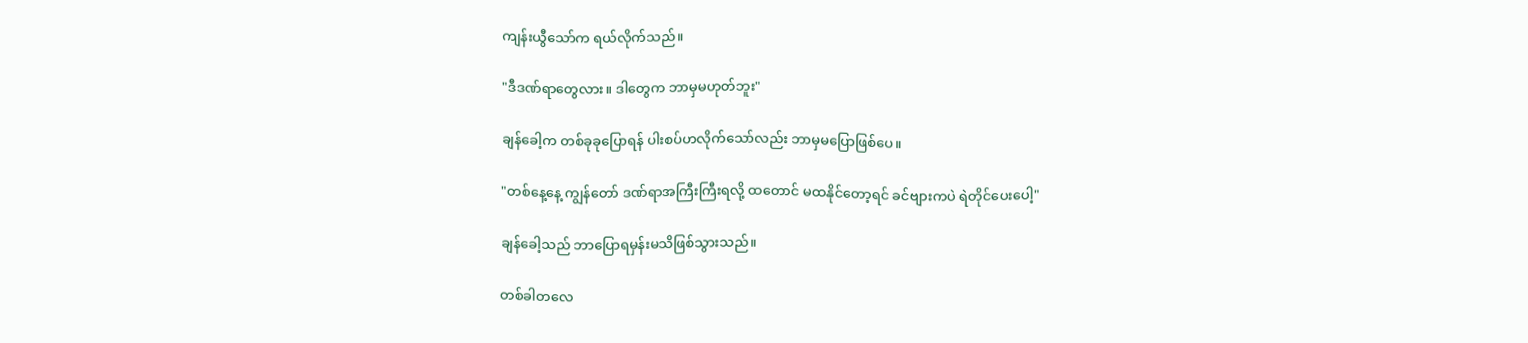ကျန်းယွီသော်က ရယ်လိုက်သည်။

"ဒီဒဏ်ရာတွေလား။ ဒါတွေက ဘာမှမဟုတ်ဘူး"

ချန်ခေါ့က တစ်ခုခုပြောရန် ပါးစပ်ဟလိုက်သော်လည်း ဘာမှမပြောဖြစ်ပေ။

"တစ်နေ့နေ့ ကျွန်တော် ဒဏ်ရာအကြီးကြီးရလို့ ထတောင် မထနိုင်တော့ရင် ခင်ဗျားကပဲ ရဲတိုင်ပေးပေါ့"

ချန်ခေါ့သည် ဘာပြောရမှန်းမသိဖြစ်သွားသည်။

တစ်ခါတလေ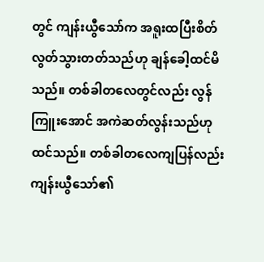တွင် ကျန်းယွီသော်က အရူးထပြီးစိတ်လွတ်သွားတတ်သည်ဟု ချန်ခေါ့ထင်မိသည်။ တစ်ခါတလေတွင်လည်း လွန်ကြူးအောင် အကဲဆတ်လွန်းသည်ဟုထင်သည်။ တစ်ခါတလေကျပြန်လည်း ကျန်းယွီသော်၏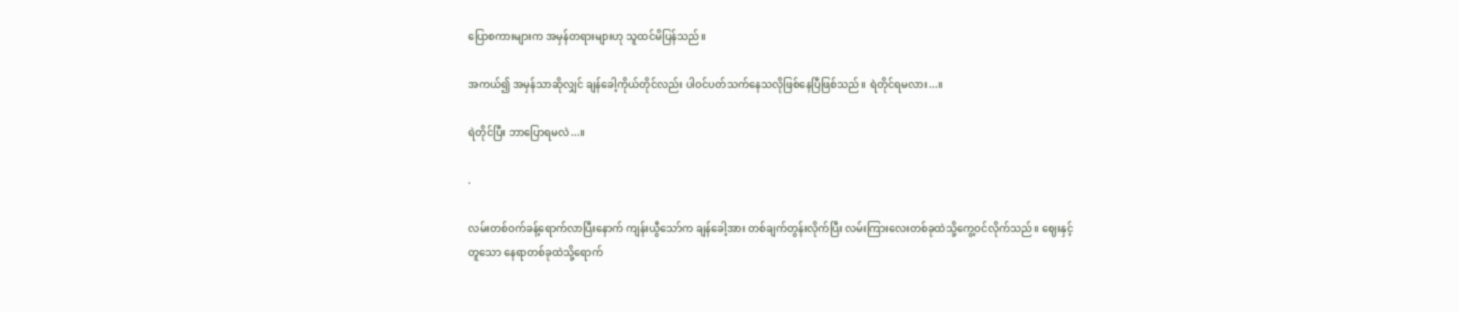ပြောစကားများက အမှန်တရားများဟု သူထင်မိပြန်သည်။

အကယ်၍ အမှန်သာဆိုလျှင် ချန်ခေါ့ကိုယ်တိုင်လည်း ပါဝင်ပတ်သက်နေသလိုဖြစ်နေပြီဖြစ်သည်။ ရဲတိုင်ရမလား...။

ရဲတိုင်ပြီး ဘာပြောရမလဲ...။

.

လမ်းတစ်ဝက်ခန့်ရောက်လာပြီးနောက် ကျန်းယွီသော်က ချန်ခေါ့အား တစ်ချက်တွန်းလိုက်ပြီး လမ်းကြားလေးတစ်ခုထဲသို့ကွေ့ဝင်လိုက်သည်။ ဈေးနှင့်တူသော နေရာတစ်ခုထဲသို့ရောက်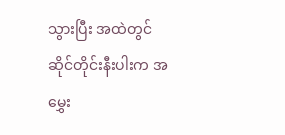သွားပြီး အထဲတွင် ဆိုင်တိုင်းနီးပါးက အမွှေး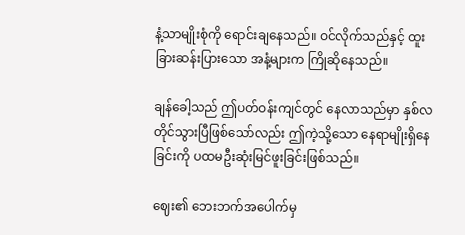နံ့သာမျိုးစုံကို ရောင်းချနေသည်။ ဝင်လိုက်သည်နှင့် ထူးခြားဆန်းပြားသော အနံ့များက ကြိုဆိုနေသည်။

ချန်ခေါ့သည် ဤပတ်ဝန်းကျင်တွင် နေလာသည်မှာ နှစ်လတိုင်သွားပြီဖြစ်သော်လည်း ဤကဲ့သို့သော နေရာမျိုးရှိနေခြင်းကို ပထမဦးဆုံးမြင်ဖူးခြင်းဖြစ်သည်။

ဈေး၏ ဘေးဘက်အပေါက်မှ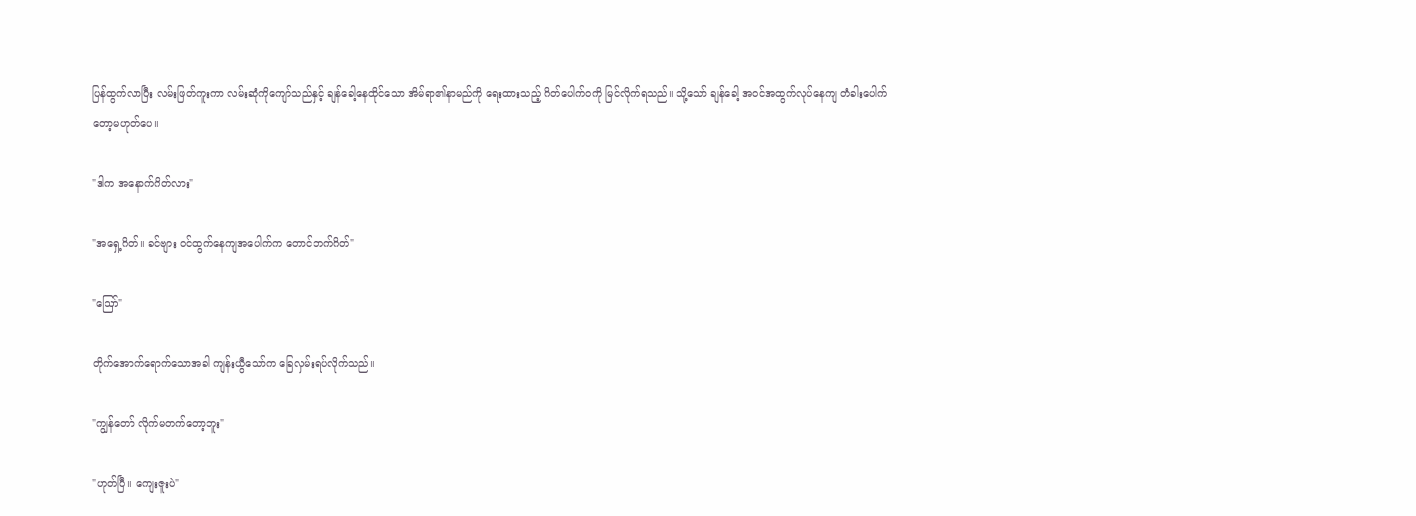ပြန်ထွက်လာပြီး လမ်းဖြတ်ကူးကာ လမ်းဆုံကိုကျော်သည်နှင့် ချန်ခေါ့နေထိုင်သော အိမ်ရာ၏နာမည်ကို ရေးထားသည့် ဂိတ်ပေါက်ဝကို မြင်လိုက်ရသည်။ သို့သော် ချန်ခေါ့ အဝင်အထွက်လုပ်နေကျ တံခါးပေါက်တော့မဟုတ်ပေ။

"ဒါက အနောက်ဂိတ်လား"

"အရှေ့ဂိတ်။ ခင်ဗျား ဝင်ထွက်နေကျအပေါက်က တောင်ဘက်ဂိတ်"

"ဪ"

တိုက်အောက်ရောက်သောအခါ ကျန်းယွီသော်က ခြေလှမ်းရပ်လိုက်သည်။

"ကျွန်တော် လိုက်မတက်တော့ဘူး"

"ဟုတ်ပြီ။ ကျေးဇူးပဲ"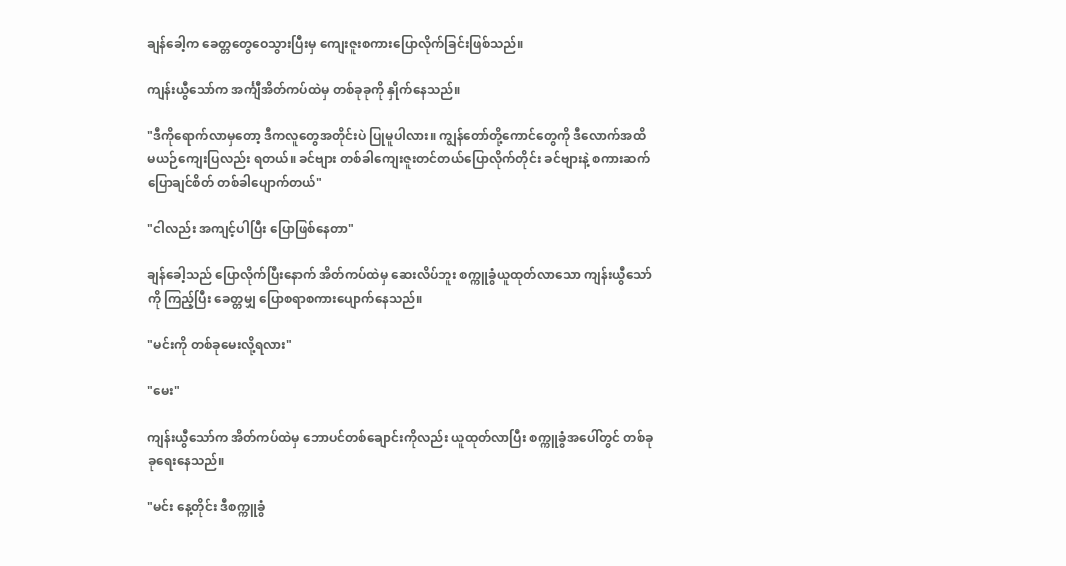ချန်ခေါ့က ခေတ္တတွေဝေသွားပြီးမှ ကျေးဇူးစကားပြောလိုက်ခြင်းဖြစ်သည်။

ကျန်းယွီသော်က အင်္ကျီအိတ်ကပ်ထဲမှ တစ်ခုခုကို နှိုက်နေသည်။

"ဒီကိုရောက်လာမှတော့ ဒီကလူတွေအတိုင်းပဲ ပြုမူပါလား။ ကျွန်တော်တို့ကောင်တွေကို ဒီလောက်အထိ မယဉ်ကျေးပြလည်း ရတယ်။ ခင်ဗျား တစ်ခါကျေးဇူးတင်တယ်ပြောလိုက်တိုင်း ခင်ဗျားနဲ့ စကားဆက်ပြောချင်စိတ် တစ်ခါပျောက်တယ်"

"ငါလည်း အကျင့်ပါပြီး ပြောဖြစ်နေတာ"

ချန်ခေါ့သည် ပြောလိုက်ပြီးနောက် အိတ်ကပ်ထဲမှ ဆေးလိပ်ဘူး စက္ကူခွံယူထုတ်လာသော ကျန်းယွီသော်ကို ကြည့်ပြီး ခေတ္တမျှ ပြောစရာစကားပျောက်နေသည်။

"မင်းကို တစ်ခုမေးလို့ရလား"

"မေး"

ကျန်းယွီသော်က အိတ်ကပ်ထဲမှ ဘောပင်တစ်ချောင်းကိုလည်း ယူထုတ်လာပြီး စက္ကူခွံအပေါ်တွင် တစ်ခုခုရေးနေသည်။

"မင်း နေ့တိုင်း ဒီစက္ကူခွံ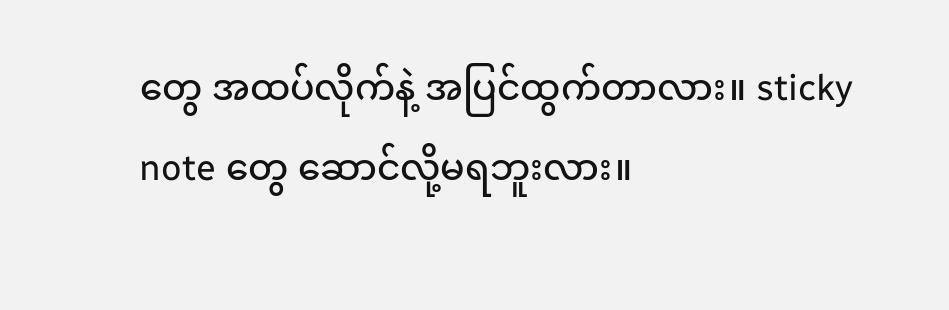တွေ အထပ်လိုက်နဲ့ အပြင်ထွက်တာလား။ sticky note တွေ ဆောင်လို့မရဘူးလား။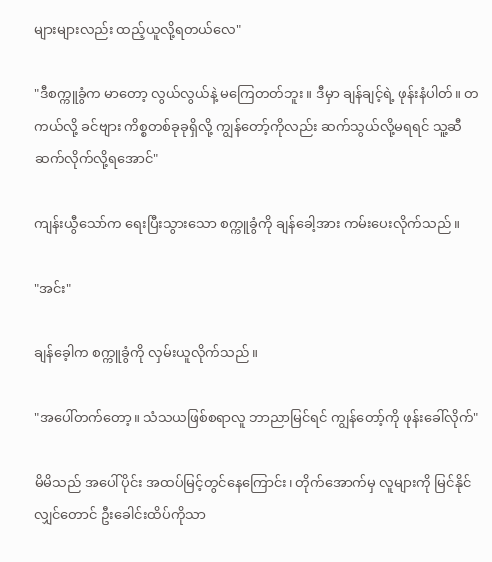များများလည်း ထည့်ယူလို့ရတယ်လေ"

"ဒီစက္ကူခွံက မာတော့ လွယ်လွယ်နဲ့ မကြေတတ်ဘူး။ ဒီမှာ ချန်ချင့်ရဲ့ ဖုန်းနံပါတ်။ တကယ်လို့ ခင်ဗျား ကိစ္စတစ်ခုခုရှိလို့ ကျွန်တော့်ကိုလည်း ဆက်သွယ်လို့မရရင် သူ့ဆီ ဆက်လိုက်လို့ရအောင်"

ကျန်းယွီသော်က ရေးပြီးသွားသော စက္ကူခွံကို ချန်ခေါ့အား ကမ်းပေးလိုက်သည်။

"အင်း"

ချန်ခေ့ါက စက္ကူခွံကို လှမ်းယူလိုက်သည်။

"အပေါ်တက်တော့။ သံသယဖြစ်စရာလူ ဘာညာမြင်ရင် ကျွန်တော့်ကို ဖုန်းခေါ်လိုက်"

မိမိသည် အပေါ်ပိုင်း အထပ်မြင့်တွင်နေကြောင်း၊ တိုက်အောက်မှ လူများကို မြင်နိုင်လျှင်တောင် ဦးခေါင်းထိပ်ကိုသာ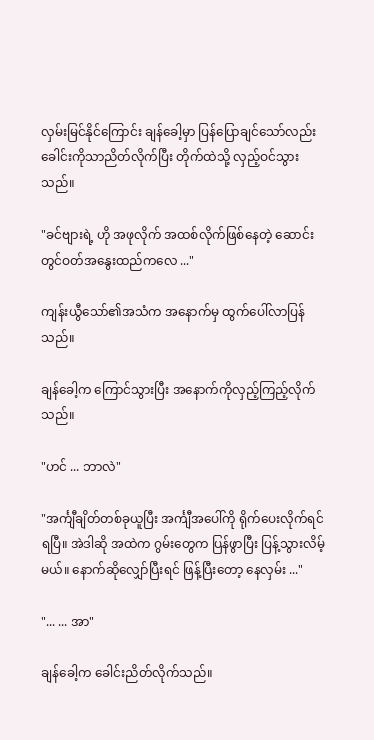လှမ်းမြင်နိုင်ကြောင်း ချန်ခေါ့မှာ ပြန်ပြောချင်သော်လည်း ခေါင်းကိုသာညိတ်လိုက်ပြီး တိုက်ထဲသို့ လှည့်ဝင်သွားသည်။

"ခင်ဗျားရဲ့ ဟို အဖုလိုက် အထစ်လိုက်ဖြစ်နေတဲ့ ဆောင်းတွင်ဝတ်အနွေးထည်ကလေ ..."

ကျန်းယွီသော်၏အသံက အနောက်မှ ထွက်ပေါ်လာပြန်သည်။

ချန်ခေါ့က ကြောင်သွားပြီး အနောက်ကိုလှည့်ကြည့်လိုက်သည်။

"ဟင် ... ဘာလဲ"

"အင်္ကျီချိတ်တစ်ခုယူပြီး အင်္ကျီအပေါ်ကို ရိုက်ပေးလိုက်ရင်ရပြီ။ အဲဒါဆို အထဲက ဂွမ်းတွေက ပြန်ဖွာပြီး ပြန့်သွားလိမ့်မယ်။ နောက်ဆိုလျှော်ပြီးရင် ဖြန့်ပြီးတော့ နေလှမ်း ..."

"... ... အာ"

ချန်ခေါ့က ခေါင်းညိတ်လိုက်သည်။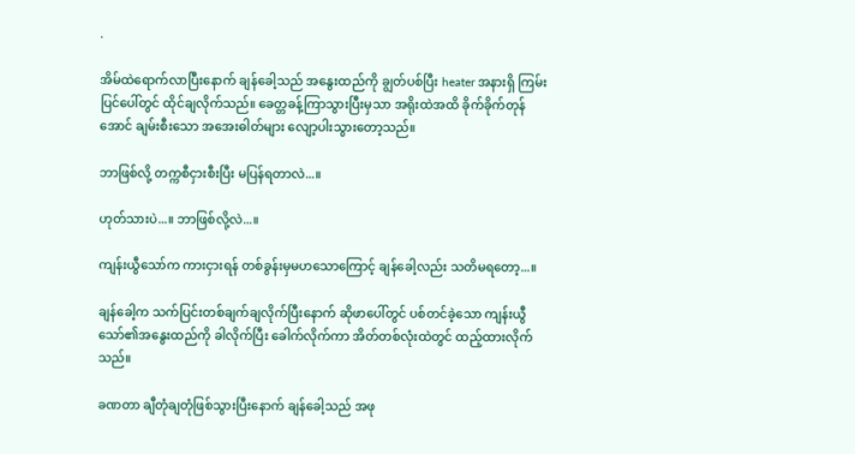.

အိမ်ထဲရောက်လာပြီးနောက် ချန်ခေါ့သည် အနွေးထည်ကို ချွတ်ပစ်ပြီး heater အနားရှိ ကြမ်းပြင်ပေါ်တွင် ထိုင်ချလိုက်သည်။ ခေတ္တခန့်ကြာသွားပြီးမှသာ အရိုးထဲအထိ ခိုက်ခိုက်တုန်အောင် ချမ်းစီးသော အအေးဓါတ်များ လျော့ပါးသွားတော့သည်။

ဘာဖြစ်လို့ တက္ကစီငှားစီးပြီး မပြန်ရတာလဲ...။

ဟုတ်သားပဲ...။ ဘာဖြစ်လို့လဲ...။

ကျန်းယွီသော်က ကားငှားရန် တစ်ခွန်းမှမဟသောကြောင့် ချန်ခေါ့လည်း သတိမရတော့...။

ချန်ခေါ့က သက်ပြင်းတစ်ချက်ချလိုက်ပြီးနောက် ဆိုဖာပေါ်တွင် ပစ်တင်ခဲ့သော ကျန်းယွီသော်၏အနွေးထည်ကို ခါလိုက်ပြီး ခေါက်လိုက်ကာ အိတ်တစ်လုံးထဲတွင် ထည့်ထားလိုက်သည်။

ခဏတာ ချီတုံချတုံဖြစ်သွားပြီးနောက် ချန်ခေါ့သည် အဖု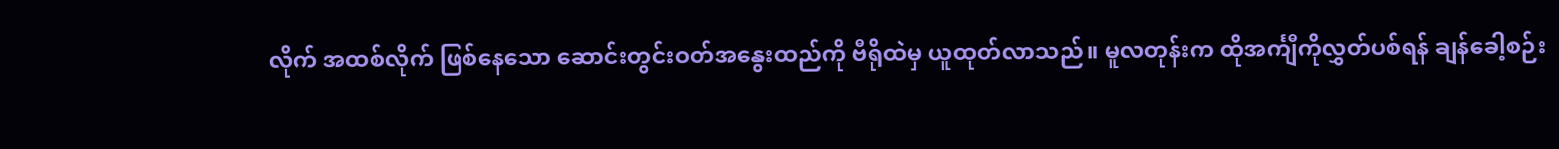လိုက် အထစ်လိုက် ဖြစ်နေသော ဆောင်းတွင်းဝတ်အနွေးထည်ကို ဗီရိုထဲမှ ယူထုတ်လာသည်။ မူလတုန်းက ထိုအင်္ကျီကိုလွှတ်ပစ်ရန် ချန်ခေါ့စဉ်း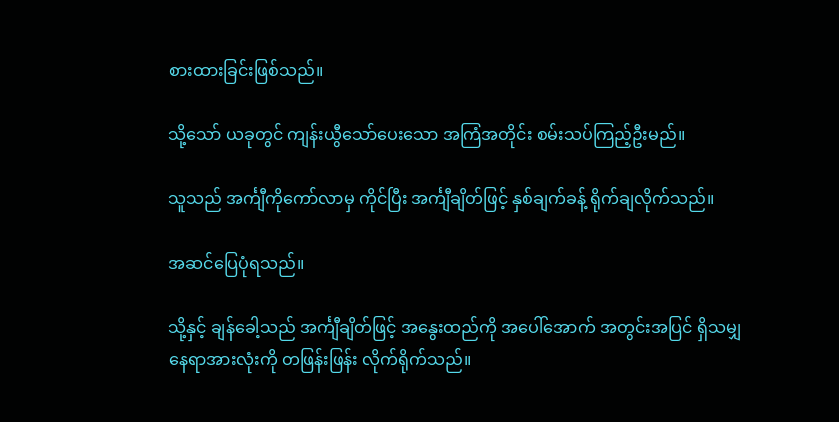စားထားခြင်းဖြစ်သည်။

သို့သော် ယခုတွင် ကျန်းယွီသော်ပေးသော အကြံအတိုင်း စမ်းသပ်ကြည့်ဦးမည်။

သူသည် အင်္ကျီကိုကော်လာမှ ကိုင်ပြီး အင်္ကျီချိတ်ဖြင့် နှစ်ချက်ခန့် ရိုက်ချလိုက်သည်။

အဆင်ပြေပုံရသည်။

သို့နှင့် ချန်ခေါ့သည် အင်္ကျီချိတ်ဖြင့် အနွေးထည်ကို အပေါ်အောက် အတွင်းအပြင် ရှိသမျှနေရာအားလုံးကို တဖြန်းဖြန်း လိုက်ရိုက်သည်။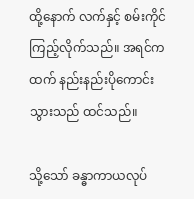ထို့နောက် လက်နှင့် စမ်းကိုင်ကြည့်လိုက်သည်။ အရင်ကထက် နည်းနည်းပိုကောင်းသွားသည် ထင်သည်။

သို့သော် ခန္ဓာကာယလုပ်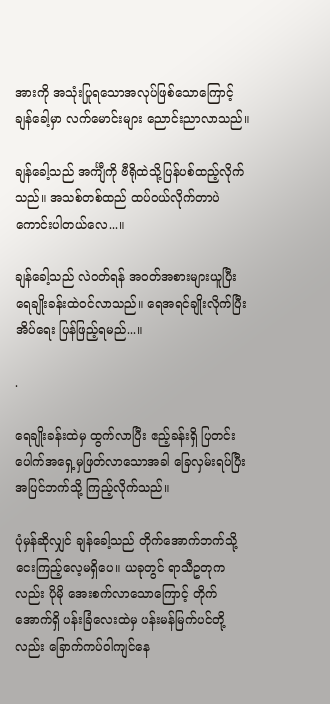အားကို အသုံးပြုရသောအလုပ်ဖြစ်သောကြောင့် ချန်ခေါ့မှာ လက်မောင်းများ ညောင်းညာလာသည်။

ချန်ခေါ့သည် အင်္ကျီကို ဗီရိုထဲသို့ပြန်ပစ်ထည့်လိုက်သည်။ အသစ်တစ်ထည် ထပ်ဝယ်လိုက်တာပဲကောင်းပါတယ်လေ...။

ချန်ခေါ့သည် လဲဝတ်ရန် အဝတ်အစားများယူပြီး ရေချိုးခန်းထဲဝင်လာသည်။ ရေအရင်ချိုးလိုက်ပြီး အိပ်ရေး ပြန်ဖြည့်ရမည်...။

.

ရေချိုးခန်းထဲမှ ထွက်လာပြီး ဧည့်ခန်းရှိ ပြတင်းပေါက်အရှေ့မှဖြတ်လာသောအခါ ခြေလှမ်းရပ်ပြီး အပြင်ဘက်သို့ ကြည့်လိုက်သည်။

ပုံမှန်ဆိုလျှင် ချန်ခေါ့သည် တိုက်အောက်ဘက်သို့ ငေးကြည့်လေ့မရှိပေ။ ယခုတွင် ရာသီဥတုကလည်း ပိုမို အေးစက်လာသောကြောင့် တိုက်အောက်ရှိ ပန်းခြံလေးထဲမှ ပန်းမန်မြက်ပင်တို့လည်း ခြောက်ကပ်ဝါကျင်နေ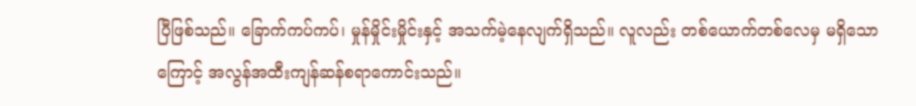ပြီဖြစ်သည်။ ခြောက်ကပ်ကပ်၊ မှုန်မှိုင်းမှိုင်းနှင့် အသက်မဲ့နေလျက်ရှိသည်။ လူလည်း တစ်ယောက်တစ်လေမှ မရှိသောကြောင့် အလွန်အထီးကျန်ဆန်စရာကောင်းသည်။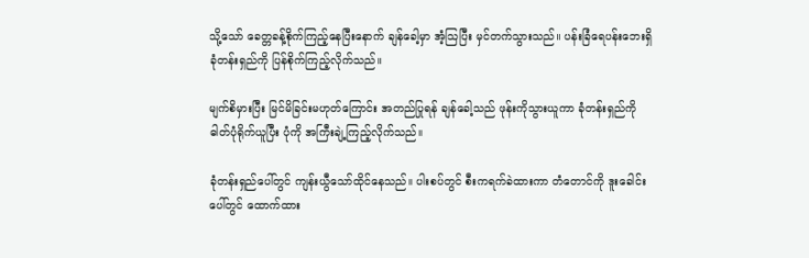သို့သော် ခေတ္တခန့်စိုက်ကြည့်နေပြီးနောက် ချန်ခေါ့မှာ အံ့သြပြီး မှင်တက်သွားသည်။ ပန်းခြံရေပန်းဘေးရှိ ခုံတန်းရှည်ကို ပြန်စိုက်ကြည့်လိုက်သည်။

မျက်စိမှားပြီး မြင်မိခြင်းမဟုတ်ကြောင်း အတည်ပြုရန် ချန်ခေါ့သည် ဖုန်းကိုသွားယူကာ ခုံတန်းရှည်ကို ဓါတ်ပုံရိုက်ယူပြီး ပုံကို အကြီးချဲ့ကြည့်လိုက်သည်။

ခုံတန်းရှည်ပေါ်တွင် ကျန်းယွီသော်ထိုင်နေသည်။ ပါးစပ်တွင် စီးကရက်ခဲထားကာ တံတောင်ကို ဒူးခေါင်းပေါ်တွင် ထောက်ထား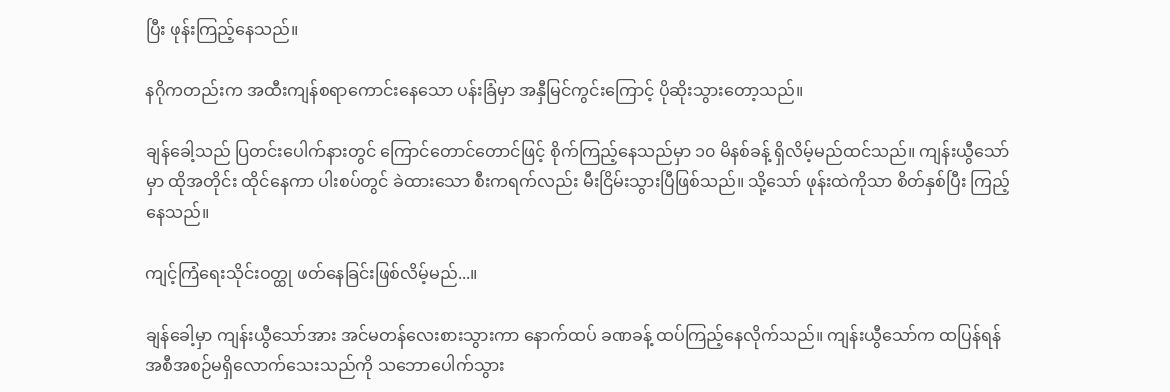ပြီး ဖုန်းကြည့်နေသည်။

နဂိုကတည်းက အထီးကျန်စရာကောင်းနေသော ပန်းခြံမှာ အနှီမြင်ကွင်းကြောင့် ပိုဆိုးသွားတော့သည်။

ချန်ခေါ့သည် ပြတင်းပေါက်နားတွင် ကြောင်တောင်တောင်ဖြင့် စိုက်ကြည့်နေသည်မှာ ၁၀ မိနစ်ခန့် ရှိလိမ့်မည်ထင်သည်။ ကျန်းယွီသော်မှာ ထိုအတိုင်း ထိုင်နေကာ ပါးစပ်တွင် ခဲထားသော စီးကရက်လည်း မီးငြိမ်းသွားပြီဖြစ်သည်။ သို့သော် ဖုန်းထဲကိုသာ စိတ်နှစ်ပြီး ကြည့်နေသည်။

ကျင့်ကြံရေးသိုင်းဝတ္ထု ဖတ်နေခြင်းဖြစ်လိမ့်မည်...။

ချန်ခေါ့မှာ ကျန်းယွီသော်အား အင်မတန်လေးစားသွားကာ နောက်ထပ် ခဏခန့် ထပ်ကြည့်နေလိုက်သည်။ ကျန်းယွီသော်က ထပြန်ရန်အစီအစဉ်မရှိလောက်သေးသည်ကို သဘောပေါက်သွား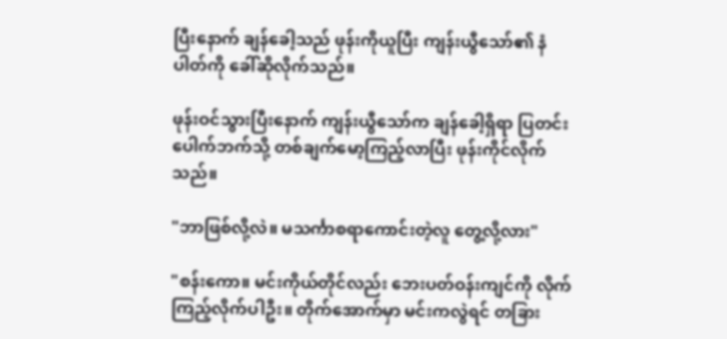ပြီးနောက် ချန်ခေါ့သည် ဖုန်းကိုယူပြီး ကျန်းယွီသော်၏ နံပါတ်ကို ခေါ်ဆိုလိုက်သည်။

ဖုန်းဝင်သွားပြီးနောက် ကျန်းယွီသော်က ချန်ခေါ့ရှိရာ ပြတင်းပေါက်ဘက်သို့ တစ်ချက်မော့ကြည့်လာပြီး ဖုန်းကိုင်လိုက်သည်။

"ဘာဖြစ်လို့လဲ။ မသင်္ကာစရာကောင်းတဲ့လူ တွေ့လို့လား"

"စန်းကော။ မင်းကိုယ်တိုင်လည်း ဘေးပတ်ဝန်းကျင်ကို လိုက်ကြည့်လိုက်ပါဦး။ တိုက်အောက်မှာ မင်းကလွဲရင် တခြား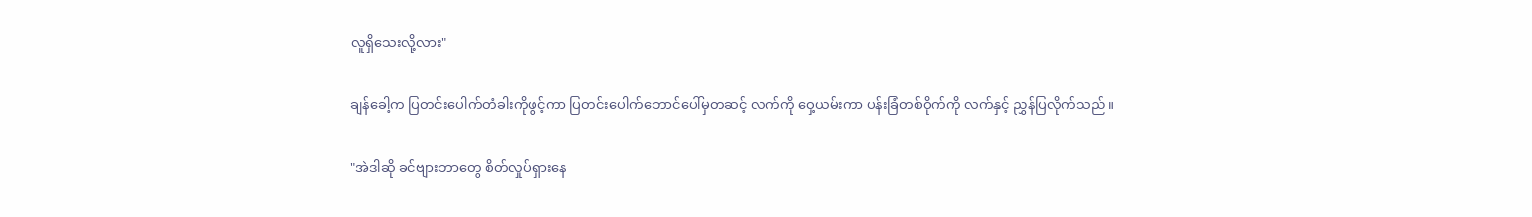လူရှိသေးလို့လား"

ချန်ခေါ့က ပြတင်းပေါက်တံခါးကိုဖွင့်ကာ ပြတင်းပေါက်ဘောင်ပေါ်မှတဆင့် လက်ကို ဝှေ့ယမ်းကာ ပန်းခြံတစ်ဝိုက်ကို လက်နှင့် ညွှန်ပြလိုက်သည်။

"အဲဒါဆို ခင်ဗျားဘာတွေ စိတ်လှုပ်ရှားနေ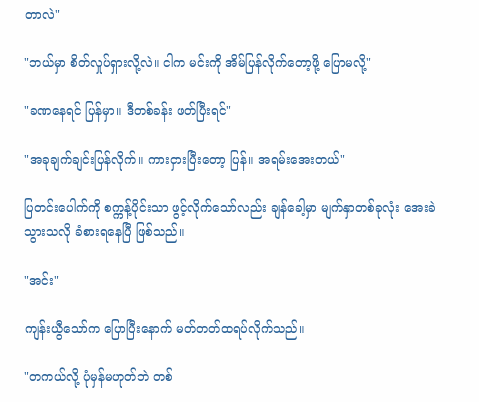တာလဲ"

"ဘယ်မှာ စိတ်လှုပ်ရှားလို့လဲ။ ငါက မင်းကို အိမ်ပြန်လိုက်တော့ဖို့ ပြောမလို့"

"ခဏနေရင် ပြန်မှာ။ ဒီတစ်ခန်း ဖတ်ပြီးရင်"

"အခုချက်ချင်းပြန်လိုက်။ ကားငှားပြီးတော့ ပြန်။ အရမ်းအေးတယ်"

ပြတင်းပေါက်ကို စက္ကန့်ပိုင်းသာ ဖွင့်လိုက်သော်လည်း ချန်ခေါ့မှာ မျက်နှာတစ်ခုလုံး အေးခဲသွားသလို ခံစားရနေပြီ ဖြစ်သည်။

"အင်း"

ကျန်းယွီသော်က ပြောပြီးနောက် မတ်တတ်ထရပ်လိုက်သည်။

"တကယ်လို့ ပုံမှန်မဟုတ်ဘဲ တစ်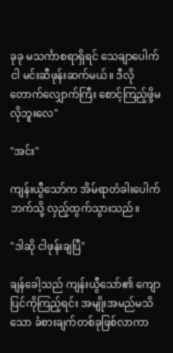ခုခု မသင်္ကာစရာရှိရင် သေချာပေါက် ငါ မင်းဆီဖုန်းဆက်မယ်။ ဒီလို တောက်လျှောက်ကြီး စောင့်ကြည့်ဖို့မလိုဘူးလေ"

"အင်း"

ကျန်းယွီသော်က အိမ်ရာတံခါးပေါက်ဘက်သို့ လှည့်ထွက်သွားသည်။

"ဒါဆို ငါဖုန်းချပြီ"

ချန်ခေါ့သည် ကျန်းယွီသော်၏ ကျောပြင်ကိုကြည့်ရင်း အမျိုးအမည်မသိသော ခံစားချက်တစ်ခုဖြစ်လာကာ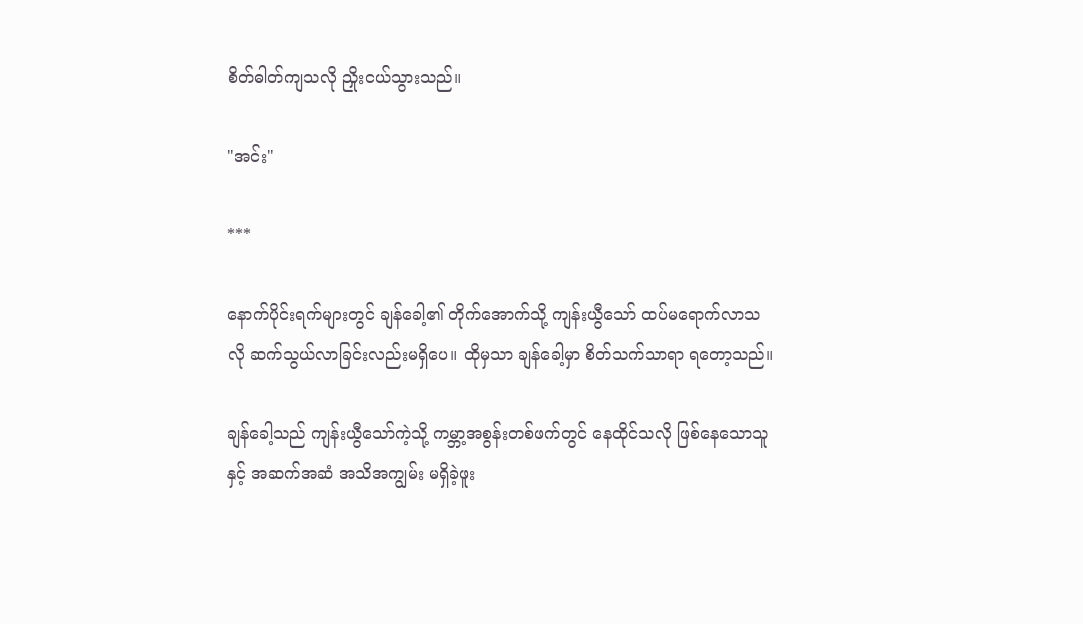စိတ်ဓါတ်ကျသလို ညှိုးငယ်သွားသည်။

"အင်း"

***

နောက်ပိုင်းရက်များတွင် ချန်ခေါ့၏ တိုက်အောက်သို့ ကျန်းယွီသော် ထပ်မရောက်လာသလို ဆက်သွယ်လာခြင်းလည်းမရှိပေ။ ထိုမှသာ ချန်ခေါ့မှာ စိတ်သက်သာရာ ရတော့သည်။

ချန်ခေါ့သည် ကျန်းယွီသော်ကဲ့သို့ ကမ္ဘာ့အစွန်းတစ်ဖက်တွင် နေထိုင်သလို ဖြစ်နေသောသူနှင့် အဆက်အဆံ အသိအကျွမ်း မရှိခဲ့ဖူး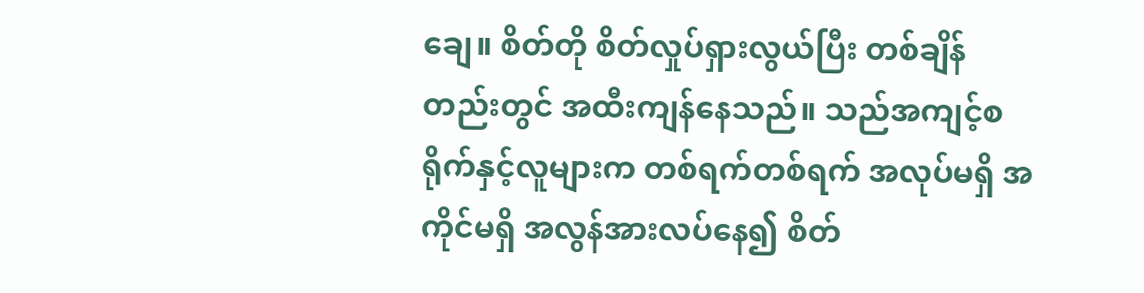ချေ။ စိတ်တို စိတ်လှုပ်ရှားလွယ်ပြီး တစ်ချိန်တည်းတွင် အထီးကျန်နေသည်။ သည်အကျင့်စရိုက်နှင့်လူများက တစ်ရက်တစ်ရက် အလုပ်မရှိ အကိုင်မရှိ အလွန်အားလပ်နေ၍ စိတ်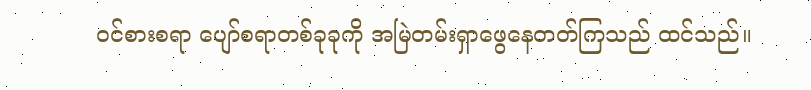ဝင်စားစရာ ပျော်စရာတစ်ခုခုကို အမြဲတမ်းရှာဖွေနေတတ်ကြသည် ထင်သည်။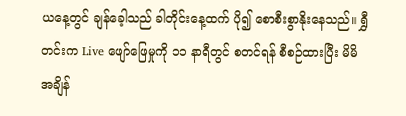ယနေ့တွင် ချန်ခေ့ါသည် ခါတိုင်းနေ့ထက် ပို၍ စောစီးစွာနိုးနေသည်။ ရွှီတင်းက Live ဖျော်ဖြေမှုကို ၁၁ နာရီတွင် စတင်ရန် စီစဉ်ထားပြီး မိမိအချိန်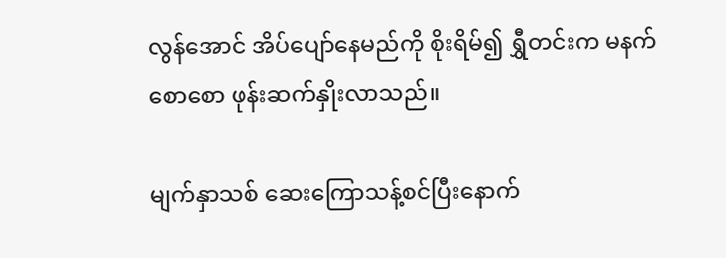လွန်အောင် အိပ်ပျော်နေမည်ကို စိုးရိမ်၍ ရွှီတင်းက မနက်စောစော ဖုန်းဆက်နှိုးလာသည်။

မျက်နှာသစ် ဆေးကြောသန့်စင်ပြီးနောက်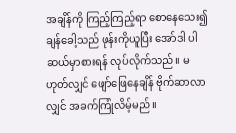အချိန်ကို ကြည့်ကြည့်ရာ စောနေသေး၍ ချန်ခေါ့သည် ဖုန်းကိုယူပြီး အော်ဒါ ပါဆယ်မှာစားရန် လုပ်လိုက်သည်။ မဟုတ်လျှင် ဖျော်ဖြေနေချိန် ဗိုက်ဆာလာလျှင် အခက်ကြုံလိမ့်မည်။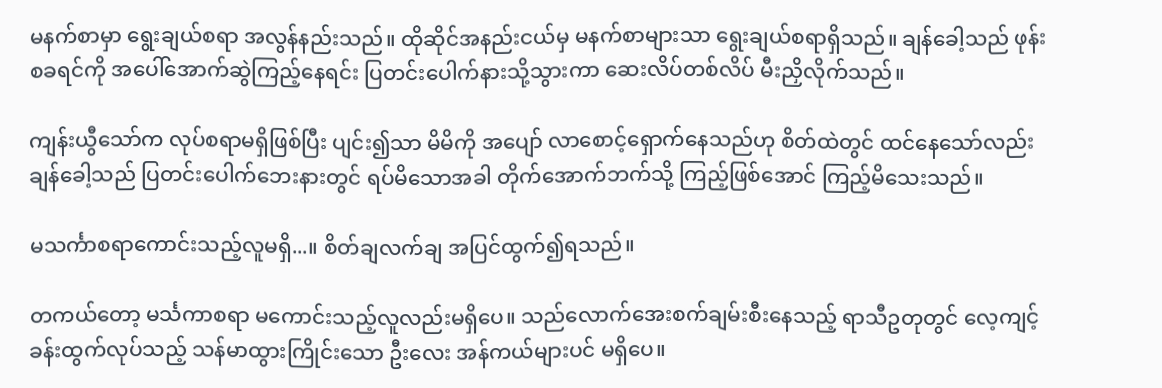မနက်စာမှာ ရွေးချယ်စရာ အလွန်နည်းသည်။ ထိုဆိုင်အနည်းငယ်မှ မနက်စာများသာ ရွေးချယ်စရာရှိသည်။ ချန်ခေါ့သည် ဖုန်းစခရင်ကို အပေါ်အောက်ဆွဲကြည့်နေရင်း ပြတင်းပေါက်နားသို့သွားကာ ဆေးလိပ်တစ်လိပ် မီးညှိလိုက်သည်။

ကျန်းယွီသော်က လုပ်စရာမရှိဖြစ်ပြီး ပျင်း၍သာ မိမိကို အပျော် လာစောင့်ရှောက်နေသည်ဟု စိတ်ထဲတွင် ထင်နေသော်လည်း ချန်ခေါ့သည် ပြတင်းပေါက်ဘေးနားတွင် ရပ်မိသောအခါ တိုက်အောက်ဘက်သို့ ကြည့်ဖြစ်အောင် ကြည့်မိသေးသည်။

မသင်္ကာစရာကောင်းသည့်လူမရှိ...။ စိတ်ချလက်ချ အပြင်ထွက်၍ရသည်။

တကယ်တော့ မင်္သကာစရာ မကောင်းသည့်လူလည်းမရှိပေ။ သည်လောက်အေးစက်ချမ်းစီးနေသည့် ရာသီဥတုတွင် လေ့ကျင့်ခန်းထွက်လုပ်သည့် သန်မာထွားကြိုင်းသော ဦးလေး အန်ကယ်များပင် မရှိပေ။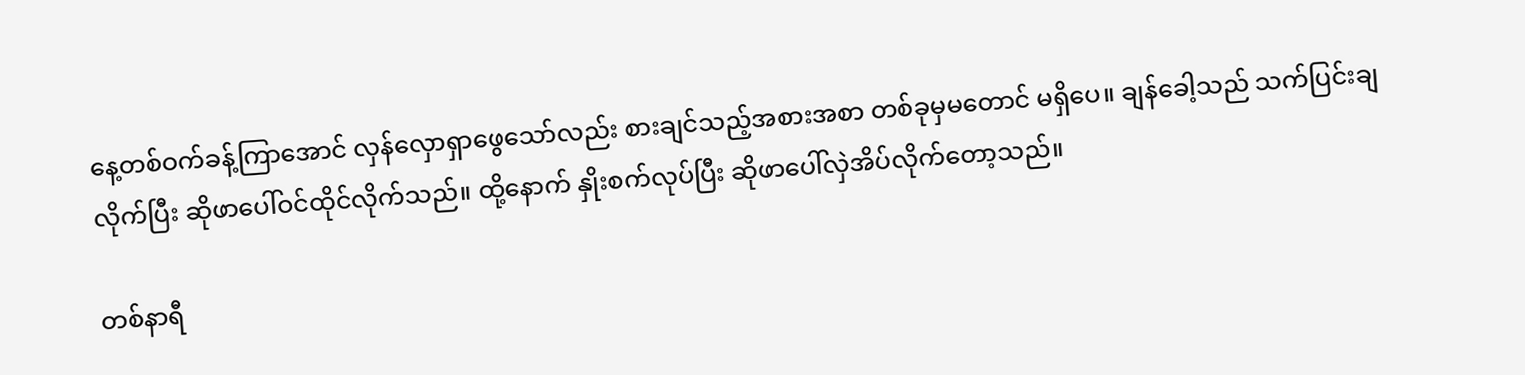နေ့တစ်ဝက်ခန့်ကြာအောင် လှန်လှောရှာဖွေသော်လည်း စားချင်သည့်အစားအစာ တစ်ခုမှမတောင် မရှိပေ။ ချန်ခေါ့သည် သက်ပြင်းချလိုက်ပြီး ဆိုဖာပေါ်ဝင်ထိုင်လိုက်သည်။ ထို့နောက် နှိုးစက်လုပ်ပြီး ဆိုဖာပေါ်လှဲအိပ်လိုက်တော့သည်။

တစ်နာရီ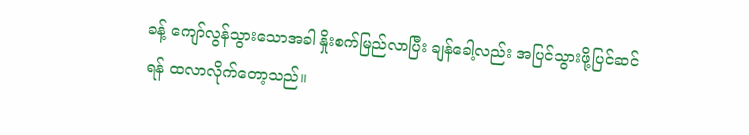ခန့် ကျော်လွန်သွားသောအခါ နှိုးစက်မြည်လာပြီး ချန်ခေါ့လည်း အပြင်သွားဖို့ပြင်ဆင်ရန် ထလာလိုက်တော့သည်။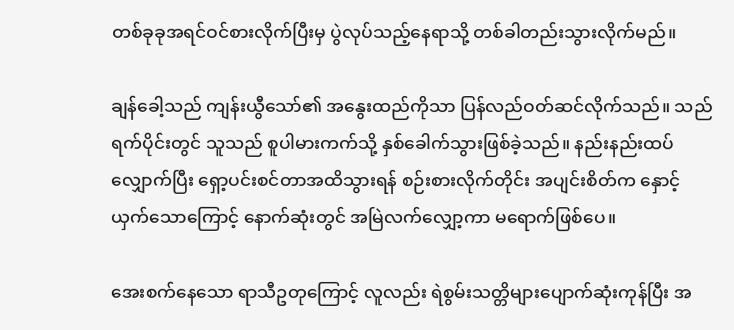တစ်ခုခုအရင်ဝင်စားလိုက်ပြီးမှ ပွဲလုပ်သည့်နေရာသို့ တစ်ခါတည်းသွားလိုက်မည်။

ချန်ခေါ့သည် ကျန်းယွီသော်၏ အနွေးထည်ကိုသာ ပြန်လည်ဝတ်ဆင်လိုက်သည်။ သည်ရက်ပိုင်းတွင် သူသည် စူပါမားကက်သို့ နှစ်ခေါက်သွားဖြစ်ခဲ့သည်။ နည်းနည်းထပ်လျှောက်ပြီး ရှော့ပင်းစင်တာအထိသွားရန် စဉ်းစားလိုက်တိုင်း အပျင်းစိတ်က နှောင့်ယှက်သောကြောင့် နောက်ဆုံးတွင် အမြဲလက်လျှော့ကာ မရောက်ဖြစ်ပေ။

အေးစက်နေသော ရာသီဥတုကြောင့် လူလည်း ရဲစွမ်းသတ္တိများပျောက်ဆုံးကုန်ပြီး အ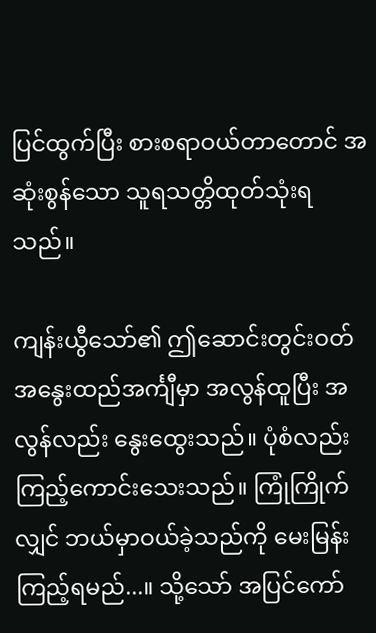ပြင်ထွက်ပြီး စားစရာဝယ်တာတောင် အဆုံးစွန်သော သူရသတ္တိထုတ်သုံးရသည်။

ကျန်းယွီသော်၏ ဤဆောင်းတွင်းဝတ်အနွေးထည်အင်္ကျီမှာ အလွန်ထူပြီး အလွန်လည်း နွေးထွေးသည်။ ပုံစံလည်း ကြည့်ကောင်းသေးသည်။ ကြုံကြိုက်လျှင် ဘယ်မှာဝယ်ခဲ့သည်ကို မေးမြန်းကြည့်ရမည်...။ သို့သော် အပြင်ကော်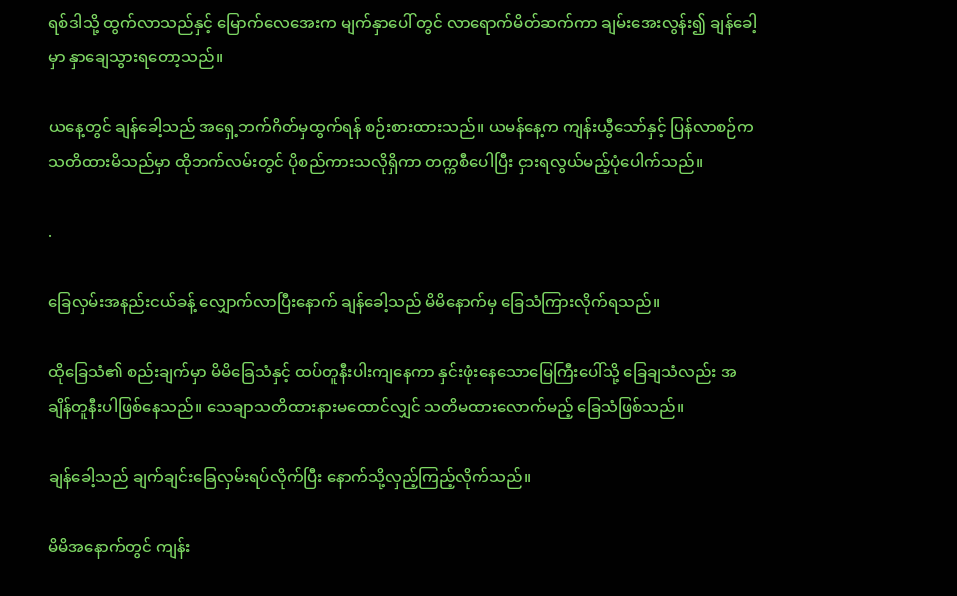ရစ်ဒါသို့ ထွက်လာသည်နှင့် မြောက်လေအေးက မျက်နှာပေါ် တွင် လာရောက်မိတ်ဆက်ကာ ချမ်းအေးလွန်း၍ ချန်ခေါ့မှာ နှာချေသွားရတော့သည်။

ယနေ့တွင် ချန်ခေါ့သည် အရှေ့ဘက်ဂိတ်မှထွက်ရန် စဉ်းစားထားသည်။ ယမန်နေ့က ကျန်းယွီသော်နှင့် ပြန်လာစဉ်က သတိထားမိသည်မှာ ထိုဘက်လမ်းတွင် ပိုစည်ကားသလိုရှိကာ တက္ကစီပေါပြီး ငှားရလွယ်မည့်ပုံပေါက်သည်။

.

ခြေလှမ်းအနည်းငယ်ခန့် လျှောက်လာပြီးနောက် ချန်ခေါ့သည် မိမိနောက်မှ ခြေသံကြားလိုက်ရသည်။

ထိုခြေသံ၏ စည်းချက်မှာ မိမိခြေသံနှင့် ထပ်တူနီးပါးကျနေကာ နှင်းဖုံးနေသောမြေကြီးပေါ်သို့ ခြေချသံလည်း အချိန်တူနီးပါဖြစ်နေသည်။ သေချာသတိထားနားမထောင်လျှင် သတိမထားလောက်မည့် ခြေသံဖြစ်သည်။

ချန်ခေါ့သည် ချက်ချင်းခြေလှမ်းရပ်လိုက်ပြီး နောက်သို့လှည့်ကြည့်လိုက်သည်။

မိမိအနောက်တွင် ကျန်း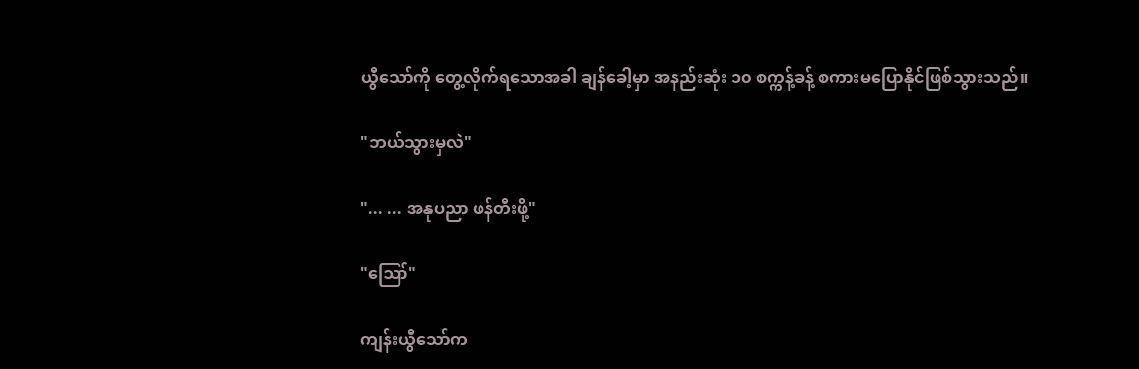ယွီသော်ကို တွေ့လိုက်ရသောအခါ ချန်ခေါ့မှာ အနည်းဆုံး ၁၀ စက္ကန့်ခန့် စကားမပြောနိုင်ဖြစ်သွားသည်။

"ဘယ်သွားမှလဲ"

"... ... အနုပညာ ဖန်တီးဖို့"

"ဪ"

ကျန်းယွီသော်က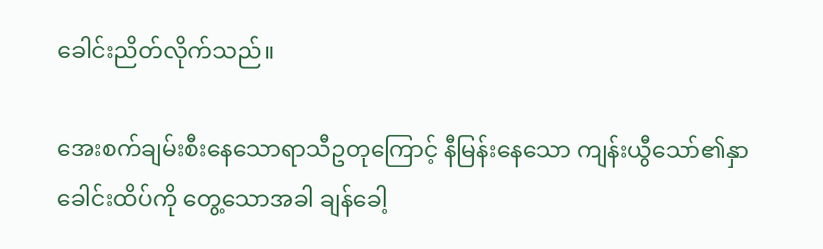ခေါင်းညိတ်လိုက်သည်။

အေးစက်ချမ်းစီးနေသောရာသီဥတုကြောင့် နီမြန်းနေသော ကျန်းယွီသော်၏နှာခေါင်းထိပ်ကို တွေ့သောအခါ ချန်ခေါ့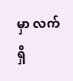မှာ လက်ရှိ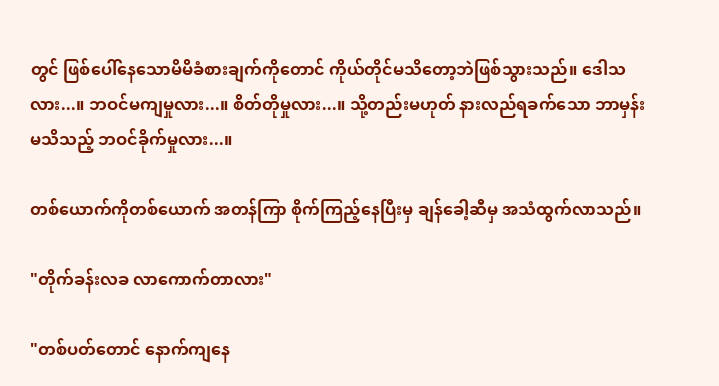တွင် ဖြစ်ပေါ်နေသောမိမိခံစားချက်ကိုတောင် ကိုယ်တိုင်မသိတော့ဘဲဖြစ်သွားသည်။ ဒေါသလား...။ ဘဝင်မကျမှုလား...။ စိတ်တိုမှုလား...။ သို့တည်းမဟုတ် နားလည်ရခက်သော ဘာမှန်းမသိသည့် ဘဝင်ခိုက်မှုလား...။

တစ်ယောက်ကိုတစ်ယောက် အတန်ကြာ စိုက်ကြည့်နေပြီးမှ ချန်ခေါ့ဆီမှ အသံထွက်လာသည်။

"တိုက်ခန်းလခ လာကောက်တာလား"

"တစ်ပတ်တောင် နောက်ကျနေ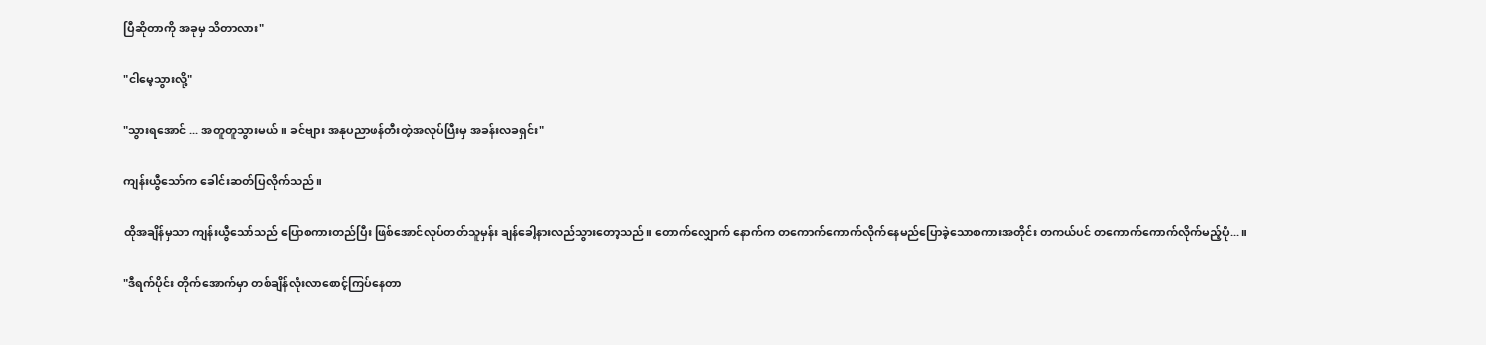ပြီဆိုတာကို အခုမှ သိတာလား"

"ငါမေ့သွားလို့"

"သွားရအောင် ... အတူတူသွားမယ်။ ခင်ဗျား အနုပညာဖန်တီးတဲ့အလုပ်ပြီးမှ အခန်းလခရှင်း"

ကျန်းယွီသော်က ခေါင်းဆတ်ပြလိုက်သည်။

ထိုအချိန်မှသာ ကျန်းယွီသော်သည် ပြောစကားတည်ပြီး ဖြစ်အောင်လုပ်တတ်သူမှန်း ချန်ခေါ့နားလည်သွားတော့သည်။ တောက်လျှောက် နောက်က တကောက်ကောက်လိုက်နေမည်ပြောခဲ့သောစကားအတိုင်း တကယ်ပင် တကောက်ကောက်လိုက်မည့်ပုံ...။

"ဒီရက်ပိုင်း တိုက်အောက်မှာ တစ်ချိန်လုံးလာစောင့်ကြပ်နေတာ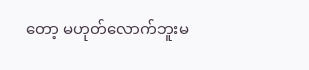တော့ မဟုတ်လောက်ဘူးမ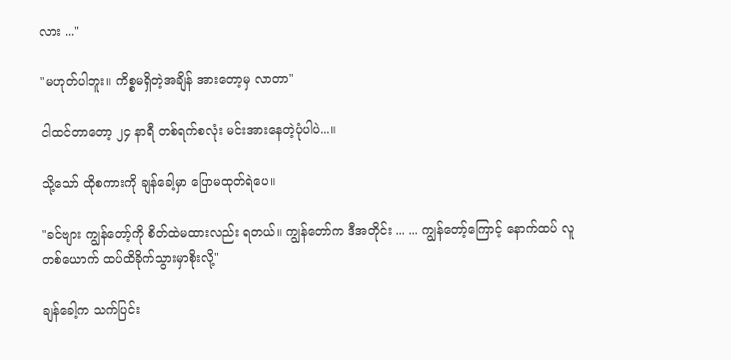လား ..."

"မဟုတ်ပါဘူး။ ကိစ္စမရှိတဲ့အချိန် အားတော့မှ လာတာ"

ငါထင်တာတော့ ၂၄ နာရီ တစ်ရက်စလုံး မင်းအားနေတဲ့ပုံပါပဲ...။

သို့သော် ထိုစကားကို ချန်ခေါ့မှာ ပြောမထုတ်ရဲပေ။

"ခင်ဗျား ကျွန်တော့်ကို စိတ်ထဲမထားလည်း ရတယ်။ ကျွန်တော်က ဒီအတိုင်း ... ... ကျွန်တော့်ကြောင့် နောက်ထပ် လူတစ်ယောက် ထပ်ထိခိုက်သွားမှာစိုးလို့"

ချန်ခေါ့က သက်ပြင်း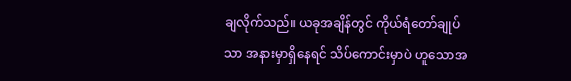ချလိုက်သည်။ ယခုအချိန်တွင် ကိုယ်ရံတော်ချုပ်သာ အနားမှာရှိနေရင် သိပ်ကောင်းမှာပဲ ဟူသောအ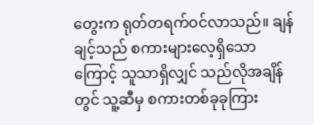တွေးက ရုတ်တရက်ဝင်လာသည်။ ချန်ချင့်သည် စကားများလေ့ရှိသောကြောင့် သူသာရှိလျှင် သည်လိုအချိန်တွင် သူ့ဆီမှ စကားတစ်ခုခုကြား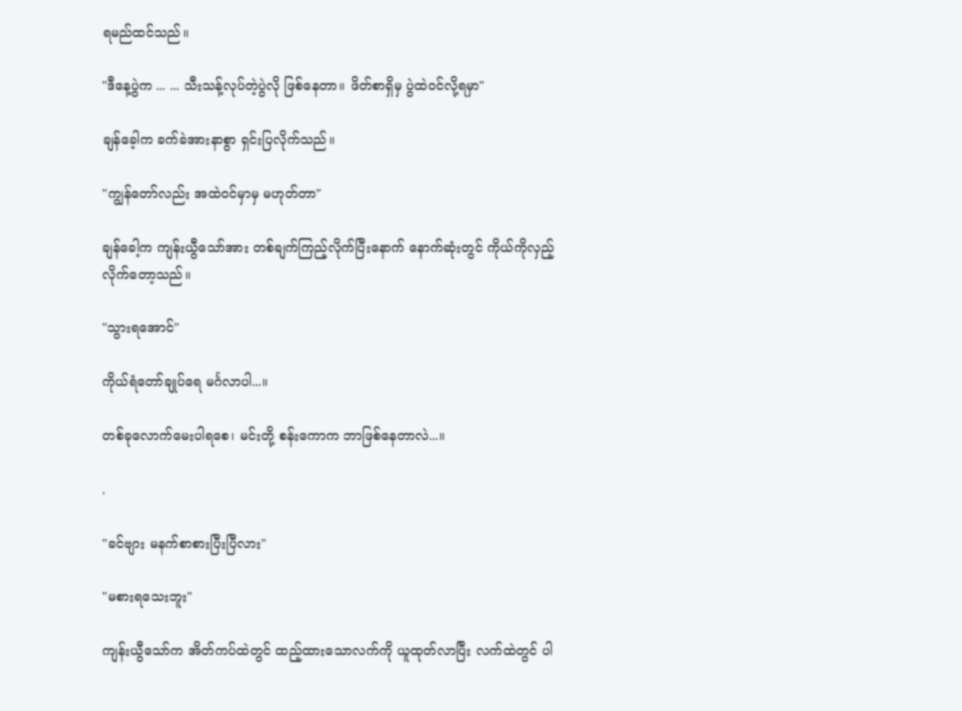ရမည်ထင်သည်။

"ဒီနေ့ပွဲက ... ... သီးသန့်လုပ်တဲ့ပွဲလို ဖြစ်နေတာ။ ဖိတ်စာရှိမှ ပွဲထဲဝင်လို့ရမှာ"

ချန်ခေ့ါက ခက်ခဲအားနာစွာ ရှင်းပြလိုက်သည်။

"ကျွန်တော်လည်း အထဲဝင်မှာမှ မဟုတ်တာ"

ချန်ခေါ့က ကျန်းယွီသော်အား တစ်ချက်ကြည့်လိုက်ပြီးနောက် နောက်ဆုံးတွင် ကိုယ်ကိုလှည့်လိုက်တော့သည်။

"သွားရအောင်"

ကိုယ်ရံတော်ချုပ်ရေ မင်္ဂလာပါ...။

တစ်ခုလောက်မေးပါရစေ၊ မင်းတို့ စန်းကောက ဘာဖြစ်နေတာလဲ...။

.

"ခင်ဗျား မနက်စာစားပြီးပြီလား"

"မစားရသေးဘူး"

ကျန်းယွီသော်က အိတ်ကပ်ထဲတွင် ထည့်ထားသောလက်ကို ယူထုတ်လာပြီး လက်ထဲတွင် ပါ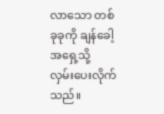လာသော တစ်ခုခုကို ချန်ခေါ့အရှေ့သို့ လှမ်းပေးလိုက်သည်။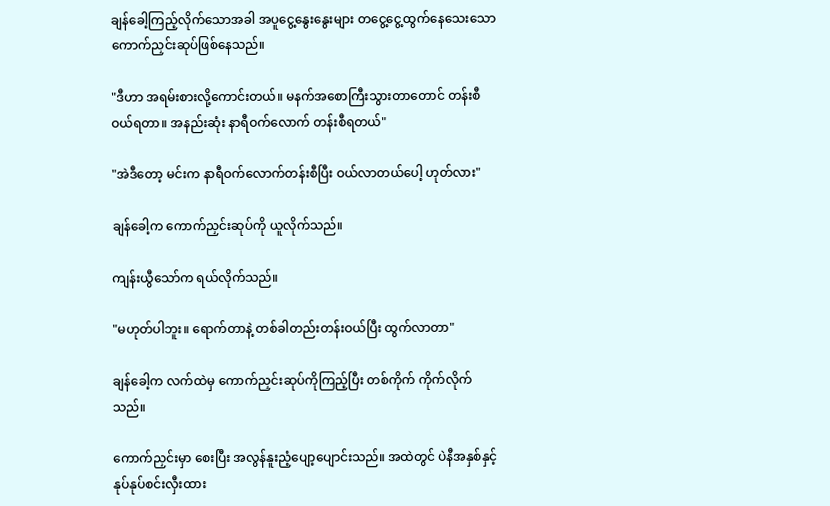ချန်ခေါ့ကြည့်လိုက်သောအခါ အပူငွေ့နွေးနွေးများ တငွေ့ငွေ့ထွက်နေသေးသော ကောက်ညှင်းဆုပ်ဖြစ်နေသည်။

"ဒီဟာ အရမ်းစားလို့ကောင်းတယ်။ မနက်အစောကြီးသွားတာတောင် တန်းစီဝယ်ရတာ။ အနည်းဆုံး နာရီဝက်လောက် တန်းစီရတယ်"

"အဲဒီတော့ မင်းက နာရီဝက်လောက်တန်းစီပြီး ဝယ်လာတယ်ပေါ့ ဟုတ်လား"

ချန်ခေါ့က ကောက်ညှင်းဆုပ်ကို ယူလိုက်သည်။

ကျန်းယွီသော်က ရယ်လိုက်သည်။

"မဟုတ်ပါဘူး။ ရောက်တာနဲ့ တစ်ခါတည်းတန်းဝယ်ပြီး ထွက်လာတာ"

ချန်ခေါ့က လက်ထဲမှ ကောက်ညှင်းဆုပ်ကိုကြည့်ပြီး တစ်ကိုက် ကိုက်လိုက်သည်။

ကောက်ညှင်းမှာ စေးပြီး အလွန်နူးညံ့ပျော့ပျောင်းသည်။ အထဲတွင် ပဲနီအနှစ်နှင့် နုပ်နုပ်စင်းလှီးထား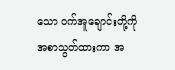သော ဝက်အူချောင်းတို့ကို အစာသွတ်ထားကာ အ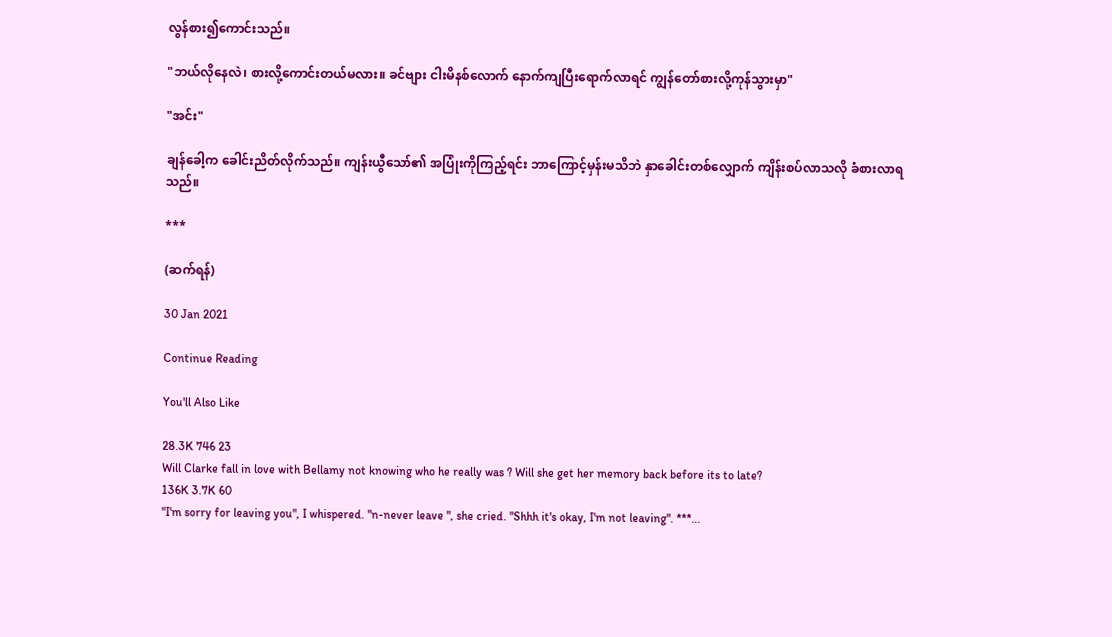လွန်စား၍ကောင်းသည်။

"ဘယ်လိုနေလဲ၊ စားလို့ကောင်းတယ်မလား။ ခင်ဗျား ငါးမိနစ်လောက် နောက်ကျပြီးရောက်လာရင် ကျွန်တော်စားလို့ကုန်သွားမှာ"

"အင်း"

ချန်ခေါ့က ခေါင်းညိတ်လိုက်သည်။ ကျန်းယွီသော်၏ အပြုံးကိုကြည့်ရင်း ဘာကြောင့်မှန်းမသိဘဲ နှာခေါင်းတစ်လျှောက် ကျိန်းစပ်လာသလို ခံစားလာရသည်။

***

(ဆက်ရန်)

30 Jan 2021

Continue Reading

You'll Also Like

28.3K 746 23
Will Clarke fall in love with Bellamy not knowing who he really was ? Will she get her memory back before its to late?
136K 3.7K 60
"I'm sorry for leaving you", I whispered. "n-never leave ", she cried. "Shhh it's okay, I'm not leaving". ***...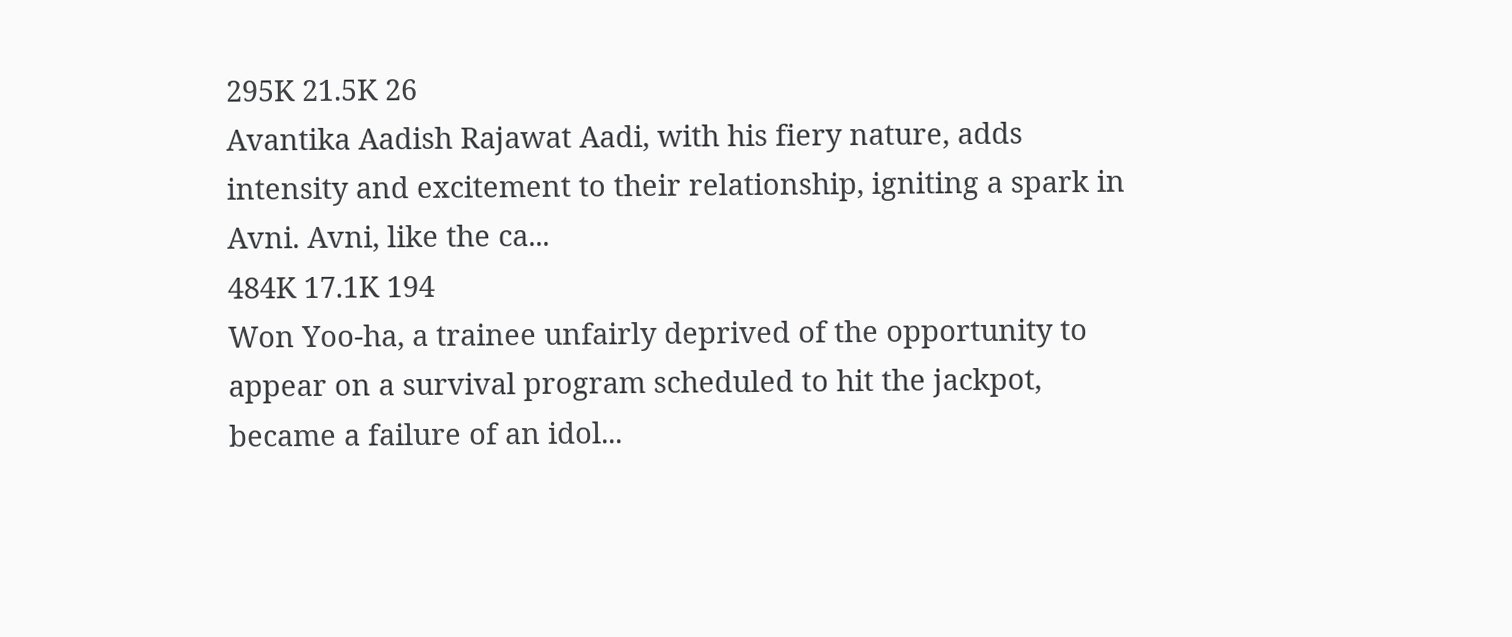295K 21.5K 26
Avantika Aadish Rajawat Aadi, with his fiery nature, adds intensity and excitement to their relationship, igniting a spark in Avni. Avni, like the ca...
484K 17.1K 194
Won Yoo-ha, a trainee unfairly deprived of the opportunity to appear on a survival program scheduled to hit the jackpot, became a failure of an idol...